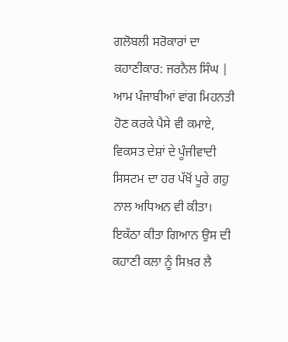ਗਲੋਬਲੀ ਸਰੋਕਾਰਾਂ ਦਾ ਕਹਾਣੀਕਾਰ: ਜਰਨੈਲ ਸਿੰਘ |
ਆਮ ਪੰਜਾਬੀਆਂ ਵਾਂਗ ਮਿਹਨਤੀ ਹੋਣ ਕਰਕੇ ਪੈਸੇ ਵੀ ਕਮਾਏ, ਵਿਕਸਤ ਦੇਸ਼ਾਂ ਦੇ ਪੂੰਜੀਵਾਦੀ ਸਿਸਟਮ ਦਾ ਹਰ ਪੱਖੋਂ ਪੂਰੇ ਗਹੁ ਨਾਲ ਅਧਿਅਨ ਵੀ ਕੀਤਾ। ਇਕੱਠਾ ਕੀਤਾ ਗਿਆਨ ਉਸ ਦੀ ਕਹਾਣੀ ਕਲਾ ਨੂੰ ਸਿਖ਼ਰ ਲੈ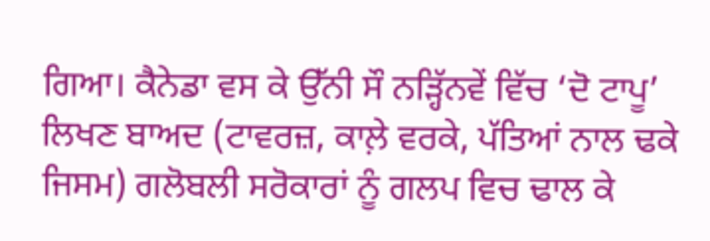ਗਿਆ। ਕੈਨੇਡਾ ਵਸ ਕੇ ਉੱਨੀ ਸੌ ਨੜ੍ਹਿੱਨਵੇਂ ਵਿੱਚ ‘ਦੋ ਟਾਪੂ’ ਲਿਖਣ ਬਾਅਦ (ਟਾਵਰਜ਼, ਕਾਲ਼ੇ ਵਰਕੇ, ਪੱਤਿਆਂ ਨਾਲ ਢਕੇ ਜਿਸਮ) ਗਲੋਬਲੀ ਸਰੋਕਾਰਾਂ ਨੂੰ ਗਲਪ ਵਿਚ ਢਾਲ ਕੇ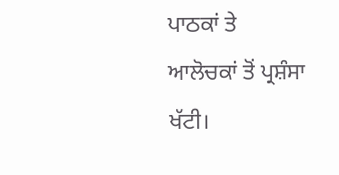ਪਾਠਕਾਂ ਤੇ ਆਲੋਚਕਾਂ ਤੋਂ ਪ੍ਰਸ਼ੰਸਾ ਖੱਟੀ।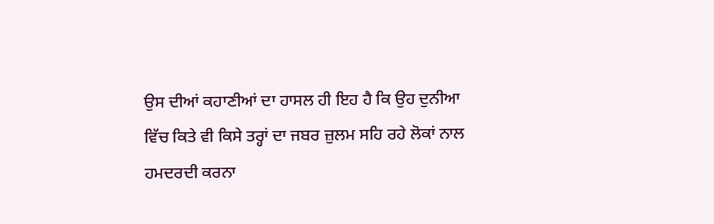ਉਸ ਦੀਆਂ ਕਹਾਣੀਆਂ ਦਾ ਹਾਸਲ ਹੀ ਇਹ ਹੈ ਕਿ ਉਹ ਦੁਨੀਆ ਵਿੱਚ ਕਿਤੇ ਵੀ ਕਿਸੇ ਤਰ੍ਹਾਂ ਦਾ ਜਬਰ ਜ਼ੁਲਮ ਸਹਿ ਰਹੇ ਲੋਕਾਂ ਨਾਲ ਹਮਦਰਦੀ ਕਰਨਾ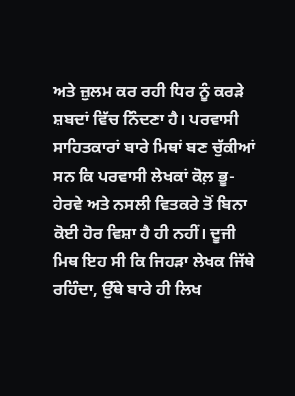ਅਤੇ ਜ਼ੁਲਮ ਕਰ ਰਹੀ ਧਿਰ ਨੂੰ ਕਰੜੇ ਸ਼ਬਦਾਂ ਵਿੱਚ ਨਿੰਦਣਾ ਹੈ। ਪਰਵਾਸੀ ਸਾਹਿਤਕਾਰਾਂ ਬਾਰੇ ਮਿਥਾਂ ਬਣ ਚੁੱਕੀਆਂ ਸਨ ਕਿ ਪਰਵਾਸੀ ਲੇਖਕਾਂ ਕੋਲ਼ ਭੂ-ਹੇਰਵੇ ਅਤੇ ਨਸਲੀ ਵਿਤਕਰੇ ਤੋਂ ਬਿਨਾ ਕੋਈ ਹੋਰ ਵਿਸ਼ਾ ਹੈ ਹੀ ਨਹੀਂ। ਦੂਜੀ ਮਿਥ ਇਹ ਸੀ ਕਿ ਜਿਹੜਾ ਲੇਖਕ ਜਿੱਥੇ ਰਹਿੰਦਾ, ਉੱਥੇ ਬਾਰੇ ਹੀ ਲਿਖ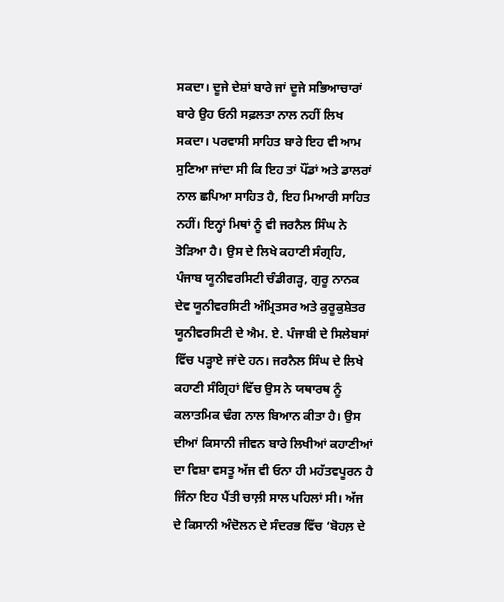ਸਕਦਾ। ਦੂਜੇ ਦੇਸ਼ਾਂ ਬਾਰੇ ਜਾਂ ਦੂਜੇ ਸਭਿਆਚਾਰਾਂ ਬਾਰੇ ਉਹ ਓਨੀ ਸਫ਼ਲਤਾ ਨਾਲ ਨਹੀਂ ਲਿਖ ਸਕਦਾ। ਪਰਵਾਸੀ ਸਾਹਿਤ ਬਾਰੇ ਇਹ ਵੀ ਆਮ ਸੁਣਿਆ ਜਾਂਦਾ ਸੀ ਕਿ ਇਹ ਤਾਂ ਪੌਂਡਾਂ ਅਤੇ ਡਾਲਰਾਂ ਨਾਲ ਛਪਿਆ ਸਾਹਿਤ ਹੈ, ਇਹ ਮਿਆਰੀ ਸਾਹਿਤ ਨਹੀਂ। ਇਨ੍ਹਾਂ ਮਿਥਾਂ ਨੂੰ ਵੀ ਜਰਨੈਲ ਸਿੰਘ ਨੇ ਤੋੜਿਆ ਹੈ। ਉਸ ਦੇ ਲਿਖੇ ਕਹਾਣੀ ਸੰਗ੍ਰਹਿ, ਪੰਜਾਬ ਯੂਨੀਵਰਸਿਟੀ ਚੰਡੀਗੜ੍ਹ, ਗੁਰੂ ਨਾਨਕ ਦੇਵ ਯੂਨੀਵਰਸਿਟੀ ਅੰਮ੍ਰਿਤਸਰ ਅਤੇ ਕੁਰੂਕੁਸ਼ੇਤਰ ਯੂਨੀਵਰਸਿਟੀ ਦੇ ਐਮ. ਏ. ਪੰਜਾਬੀ ਦੇ ਸਿਲੇਬਸਾਂ ਵਿੱਚ ਪੜ੍ਹਾਏ ਜਾਂਦੇ ਹਨ। ਜਰਨੈਲ ਸਿੰਘ ਦੇ ਲਿਖੇ ਕਹਾਣੀ ਸੰਗ੍ਰਿਹਾਂ ਵਿੱਚ ਉਸ ਨੇ ਯਥਾਰਥ ਨੂੰ ਕਲਾਤਮਿਕ ਢੰਗ ਨਾਲ ਬਿਆਨ ਕੀਤਾ ਹੈ। ਉਸ ਦੀਆਂ ਕਿਸਾਨੀ ਜੀਵਨ ਬਾਰੇ ਲਿਖੀਆਂ ਕਹਾਣੀਆਂ ਦਾ ਵਿਸ਼ਾ ਵਸਤੂ ਅੱਜ ਵੀ ਓਨਾ ਹੀ ਮਹੱਤਵਪੂਰਨ ਹੈ ਜਿੰਨਾ ਇਹ ਪੈਂਤੀ ਚਾਲ਼ੀ ਸਾਲ ਪਹਿਲਾਂ ਸੀ। ਅੱਜ ਦੇ ਕਿਸਾਨੀ ਅੰਦੋਲਨ ਦੇ ਸੰਦਰਭ ਵਿੱਚ ‘ਬੋਹਲ਼ ਦੇ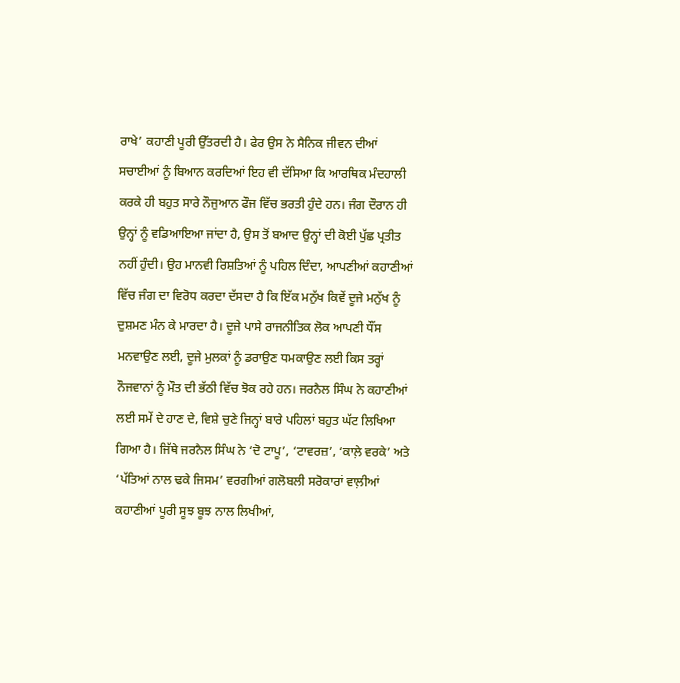ਰਾਖੇ’ ਕਹਾਣੀ ਪੂਰੀ ਉੱਤਰਦੀ ਹੈ। ਫੇਰ ਉਸ ਨੇ ਸੈਨਿਕ ਜੀਵਨ ਦੀਆਂ ਸਚਾਈਆਂ ਨੂੰ ਬਿਆਨ ਕਰਦਿਆਂ ਇਹ ਵੀ ਦੱਸਿਆ ਕਿ ਆਰਥਿਕ ਮੰਦਹਾਲੀ ਕਰਕੇ ਹੀ ਬਹੁਤ ਸਾਰੇ ਨੌਜੁਆਨ ਫੌਜ ਵਿੱਚ ਭਰਤੀ ਹੁੰਦੇ ਹਨ। ਜੰਗ ਦੌਰਾਨ ਹੀ ਉਨ੍ਹਾਂ ਨੂੰ ਵਡਿਆਇਆ ਜਾਂਦਾ ਹੈ, ਉਸ ਤੋਂ ਬਆਦ ਉਨ੍ਹਾਂ ਦੀ ਕੋਈ ਪੁੱਛ ਪ੍ਰਤੀਤ ਨਹੀਂ ਹੁੰਦੀ। ਉਹ ਮਾਨਵੀ ਰਿਸ਼ਤਿਆਂ ਨੂੰ ਪਹਿਲ ਦਿੰਦਾ, ਆਪਣੀਆਂ ਕਹਾਣੀਆਂ ਵਿੱਚ ਜੰਗ ਦਾ ਵਿਰੋਧ ਕਰਦਾ ਦੱਸਦਾ ਹੈ ਕਿ ਇੱਕ ਮਨੁੱਖ ਕਿਵੇਂ ਦੂਜੇ ਮਨੁੱਖ ਨੂੰ ਦੁਸ਼ਮਣ ਮੰਨ ਕੇ ਮਾਰਦਾ ਹੈ। ਦੂਜੇ ਪਾਸੇ ਰਾਜਨੀਤਿਕ ਲੋਕ ਆਪਣੀ ਧੌਂਸ ਮਨਵਾਉਣ ਲਈ, ਦੂਜੇ ਮੁਲਕਾਂ ਨੂੰ ਡਰਾਉਣ ਧਮਕਾਉਣ ਲਈ ਕਿਸ ਤਰ੍ਹਾਂ ਨੌਜਵਾਨਾਂ ਨੂੰ ਮੌਤ ਦੀ ਭੱਠੀ ਵਿੱਚ ਝੋਕ ਰਹੇ ਹਨ। ਜਰਨੈਲ ਸਿੰਘ ਨੇ ਕਹਾਣੀਆਂ ਲਈ ਸਮੇਂ ਦੇ ਹਾਣ ਦੇ, ਵਿਸ਼ੇ ਚੁਣੇ ਜਿਨ੍ਹਾਂ ਬਾਰੇ ਪਹਿਲਾਂ ਬਹੁਤ ਘੱਟ ਲਿਖਿਆ ਗਿਆ ਹੈ। ਜਿੱਥੇ ਜਰਨੈਲ ਸਿੰਘ ਨੇ ‘ਦੋ ਟਾਪੂ’, ‘ਟਾਵਰਜ਼’, ‘ਕਾਲ਼ੇ ਵਰਕੇ’ ਅਤੇ ‘ਪੱਤਿਆਂ ਨਾਲ ਢਕੇ ਜਿਸਮ’ ਵਰਗੀਆਂ ਗਲੋਬਲੀ ਸਰੋਕਾਰਾਂ ਵਾਲ਼ੀਆਂ ਕਹਾਣੀਆਂ ਪੂਰੀ ਸੂਝ ਬੂਝ ਨਾਲ ਲਿਖੀਆਂ,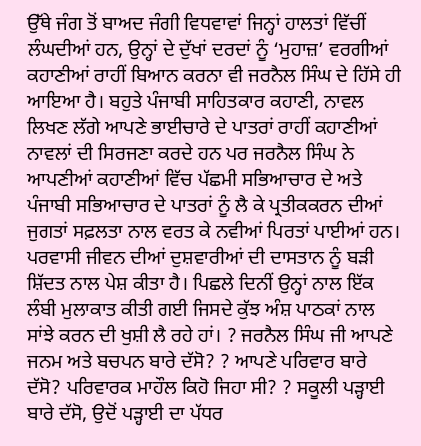ਉੱਥੇ ਜੰਗ ਤੋਂ ਬਾਅਦ ਜੰਗੀ ਵਿਧਵਾਵਾਂ ਜਿਨ੍ਹਾਂ ਹਾਲਤਾਂ ਵਿੱਚੀਂ ਲੰਘਦੀਆਂ ਹਨ, ਉਨ੍ਹਾਂ ਦੇ ਦੁੱਖਾਂ ਦਰਦਾਂ ਨੂੰ ‘ਮੁਹਾਜ਼’ ਵਰਗੀਆਂ ਕਹਾਣੀਆਂ ਰਾਹੀਂ ਬਿਆਨ ਕਰਨਾ ਵੀ ਜਰਨੈਲ ਸਿੰਘ ਦੇ ਹਿੱਸੇ ਹੀ ਆਇਆ ਹੈ। ਬਹੁਤੇ ਪੰਜਾਬੀ ਸਾਹਿਤਕਾਰ ਕਹਾਣੀ, ਨਾਵਲ ਲਿਖਣ ਲੱਗੇ ਆਪਣੇ ਭਾਈਚਾਰੇ ਦੇ ਪਾਤਰਾਂ ਰਾਹੀਂ ਕਹਾਣੀਆਂ ਨਾਵਲਾਂ ਦੀ ਸਿਰਜਣਾ ਕਰਦੇ ਹਨ ਪਰ ਜਰਨੈਲ ਸਿੰਘ ਨੇ ਆਪਣੀਆਂ ਕਹਾਣੀਆਂ ਵਿੱਚ ਪੱਛਮੀ ਸਭਿਆਚਾਰ ਦੇ ਅਤੇ ਪੰਜਾਬੀ ਸਭਿਆਚਾਰ ਦੇ ਪਾਤਰਾਂ ਨੂੰ ਲੈ ਕੇ ਪ੍ਰਤੀਕਕਰਨ ਦੀਆਂ ਜੁਗਤਾਂ ਸਫ਼ਲਤਾ ਨਾਲ ਵਰਤ ਕੇ ਨਵੀਆਂ ਪਿਰਤਾਂ ਪਾਈਆਂ ਹਨ। ਪਰਵਾਸੀ ਜੀਵਨ ਦੀਆਂ ਦੁਸ਼ਵਾਰੀਆਂ ਦੀ ਦਾਸਤਾਨ ਨੂੰ ਬੜੀ ਸ਼ਿੱਦਤ ਨਾਲ ਪੇਸ਼ ਕੀਤਾ ਹੈ। ਪਿਛਲੇ ਦਿਨੀਂ ਉਨ੍ਹਾਂ ਨਾਲ ਇੱਕ ਲੰਬੀ ਮੁਲਾਕਾਤ ਕੀਤੀ ਗਈ ਜਿਸਦੇ ਕੁੱਝ ਅੰਸ਼ ਪਾਠਕਾਂ ਨਾਲ ਸਾਂਝੇ ਕਰਨ ਦੀ ਖੁਸ਼ੀ ਲੈ ਰਹੇ ਹਾਂ। ? ਜਰਨੈਲ ਸਿੰਘ ਜੀ ਆਪਣੇ ਜਨਮ ਅਤੇ ਬਚਪਨ ਬਾਰੇ ਦੱਸੋ? ? ਆਪਣੇ ਪਰਿਵਾਰ ਬਾਰੇ ਦੱਸੋ? ਪਰਿਵਾਰਕ ਮਾਹੌਲ ਕਿਹੋ ਜਿਹਾ ਸੀ? ? ਸਕੂਲੀ ਪੜ੍ਹਾਈ ਬਾਰੇ ਦੱਸੋ, ਉਦੋਂ ਪੜ੍ਹਾਈ ਦਾ ਪੱਧਰ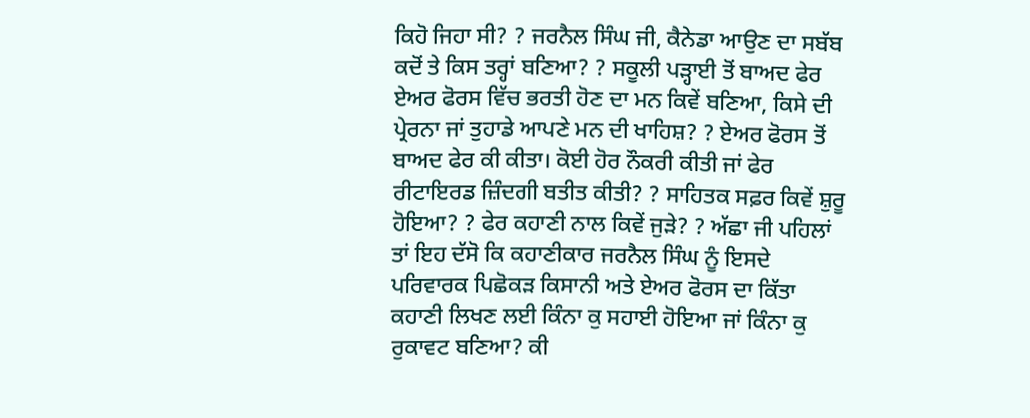ਕਿਹੋ ਜਿਹਾ ਸੀ? ? ਜਰਨੈਲ ਸਿੰਘ ਜੀ, ਕੈਨੇਡਾ ਆਉਣ ਦਾ ਸਬੱਬ ਕਦੋਂ ਤੇ ਕਿਸ ਤਰ੍ਹਾਂ ਬਣਿਆ? ? ਸਕੂਲੀ ਪੜ੍ਹਾਈ ਤੋਂ ਬਾਅਦ ਫੇਰ ਏਅਰ ਫੋਰਸ ਵਿੱਚ ਭਰਤੀ ਹੋਣ ਦਾ ਮਨ ਕਿਵੇਂ ਬਣਿਆ, ਕਿਸੇ ਦੀ ਪ੍ਰੇਰਨਾ ਜਾਂ ਤੁਹਾਡੇ ਆਪਣੇ ਮਨ ਦੀ ਖਾਹਿਸ਼? ? ਏਅਰ ਫੋਰਸ ਤੋਂ ਬਾਅਦ ਫੇਰ ਕੀ ਕੀਤਾ। ਕੋਈ ਹੋਰ ਨੌਕਰੀ ਕੀਤੀ ਜਾਂ ਫੇਰ ਰੀਟਾਇਰਡ ਜ਼ਿੰਦਗੀ ਬਤੀਤ ਕੀਤੀ? ? ਸਾਹਿਤਕ ਸਫ਼ਰ ਕਿਵੇਂ ਸ਼ੁਰੂ ਹੋਇਆ? ? ਫੇਰ ਕਹਾਣੀ ਨਾਲ ਕਿਵੇਂ ਜੁੜੇ? ? ਅੱਛਾ ਜੀ ਪਹਿਲਾਂ ਤਾਂ ਇਹ ਦੱਸੋ ਕਿ ਕਹਾਣੀਕਾਰ ਜਰਨੈਲ ਸਿੰਘ ਨੂੰ ਇਸਦੇ ਪਰਿਵਾਰਕ ਪਿਛੋਕੜ ਕਿਸਾਨੀ ਅਤੇ ਏਅਰ ਫੋਰਸ ਦਾ ਕਿੱਤਾ ਕਹਾਣੀ ਲਿਖਣ ਲਈ ਕਿੰਨਾ ਕੁ ਸਹਾਈ ਹੋਇਆ ਜਾਂ ਕਿੰਨਾ ਕੁ ਰੁਕਾਵਟ ਬਣਿਆ? ਕੀ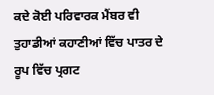ਕਦੇ ਕੋਈ ਪਰਿਵਾਰਕ ਮੈਂਬਰ ਵੀ ਤੁਹਾਡੀਆਂ ਕਹਾਣੀਆਂ ਵਿੱਚ ਪਾਤਰ ਦੇ ਰੂਪ ਵਿੱਚ ਪ੍ਰਗਟ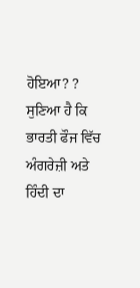ਹੋਇਆ? ? ਸੁਣਿਆ ਹੈ ਕਿ ਭਾਰਤੀ ਫੌਜ ਵਿੱਚ ਅੰਗਰੇਜ਼ੀ ਅਤੇ ਹਿੰਦੀ ਦਾ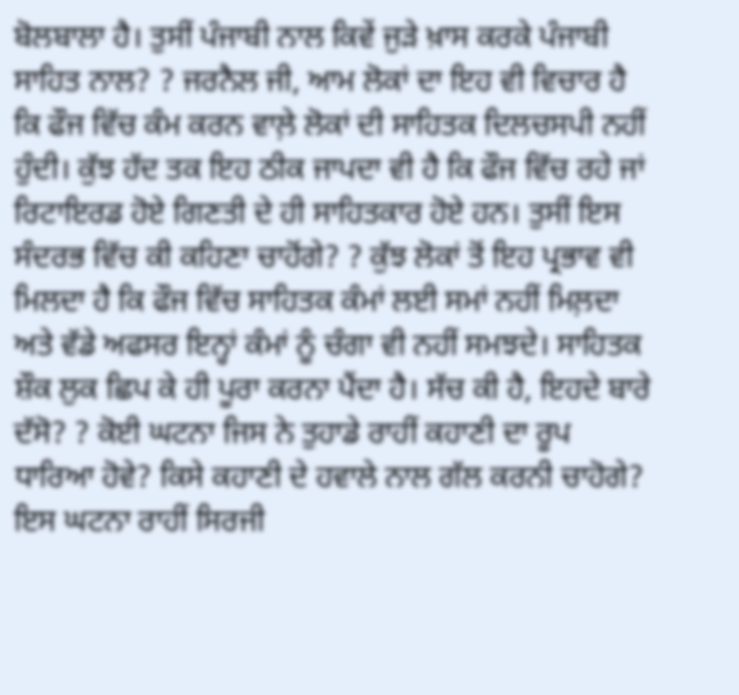ਬੋਲਬਾਲਾ ਹੈ। ਤੁਸੀਂ ਪੰਜਾਬੀ ਨਾਲ ਕਿਵੇਂ ਜੁੜੇ ਖ਼ਾਸ ਕਰਕੇ ਪੰਜਾਬੀ ਸਾਹਿਤ ਨਾਲ? ? ਜਰਨੈਲ ਜੀ, ਆਮ ਲੋਕਾਂ ਦਾ ਇਹ ਵੀ ਵਿਚਾਰ ਹੈ ਕਿ ਫੌਜ ਵਿੱਚ ਕੰਮ ਕਰਨ ਵਾਲ਼ੇ ਲੋਕਾਂ ਦੀ ਸਾਹਿਤਕ ਦਿਲਚਸਪੀ ਨਹੀਂ ਹੁੰਦੀ। ਕੁੱਝ ਹੱਦ ਤਕ ਇਹ ਠੀਕ ਜਾਪਦਾ ਵੀ ਹੈ ਕਿ ਫੌਜ ਵਿੱਚ ਰਹੇ ਜਾਂ ਰਿਟਾਇਰਡ ਹੋਏ ਗਿਣਤੀ ਦੇ ਹੀ ਸਾਹਿਤਕਾਰ ਹੋਏ ਹਨ। ਤੁਸੀਂ ਇਸ ਸੰਦਰਭ ਵਿੱਚ ਕੀ ਕਹਿਣਾ ਚਾਹੋਂਗੇ? ? ਕੁੱਝ ਲੋਕਾਂ ਤੋਂ ਇਹ ਪ੍ਰਭਾਵ ਵੀ ਮਿਲਦਾ ਹੈ ਕਿ ਫੌਜ ਵਿੱਚ ਸਾਹਿਤਕ ਕੰਮਾਂ ਲਈ ਸਮਾਂ ਨਹੀਂ ਮਿਲ਼ਦਾ ਅਤੇ ਵੱਡੇ ਅਫਸਰ ਇਨ੍ਹਾਂ ਕੰਮਾਂ ਨੂੰ ਚੰਗਾ ਵੀ ਨਹੀਂ ਸਮਝਦੇ। ਸਾਹਿਤਕ ਸ਼ੌਕ ਲੁਕ ਛਿਪ ਕੇ ਹੀ ਪੂਰਾ ਕਰਨਾ ਪੈਂਦਾ ਹੈ। ਸੱਚ ਕੀ ਹੈ, ਇਹਦੇ ਬਾਰੇ ਦੱਸੋ? ? ਕੋਈ ਘਟਨਾ ਜਿਸ ਨੇ ਤੁਹਾਡੇ ਰਾਹੀਂ ਕਹਾਣੀ ਦਾ ਰੂਪ ਧਾਰਿਆ ਹੋਵੇ? ਕਿਸੇ ਕਹਾਣੀ ਦੇ ਹਵਾਲੇ ਨਾਲ ਗੱਲ ਕਰਨੀ ਚਾਹੋਗੇ? ਇਸ ਘਟਨਾ ਰਾਹੀਂ ਸਿਰਜੀ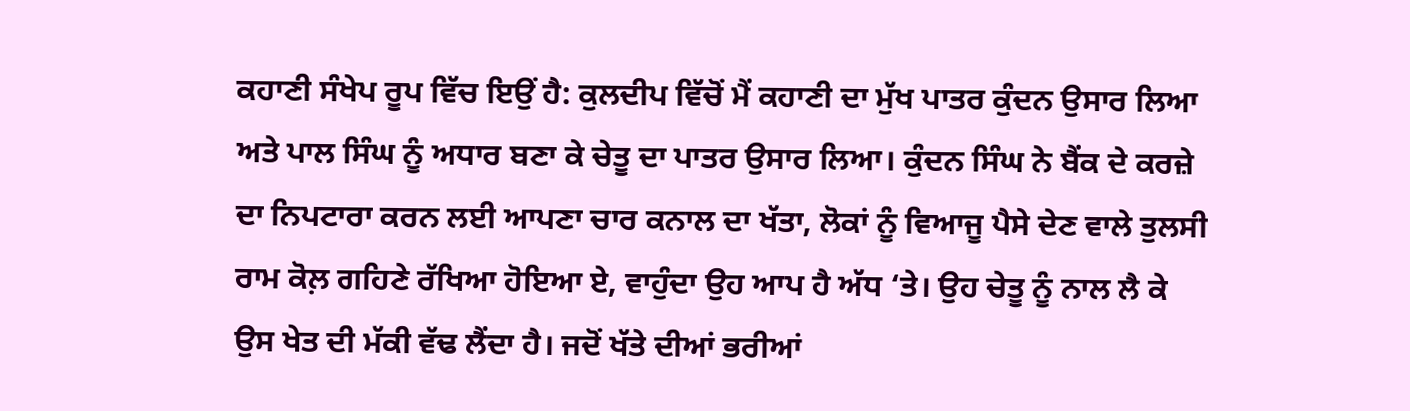ਕਹਾਣੀ ਸੰਖੇਪ ਰੂਪ ਵਿੱਚ ਇਉਂ ਹੈ: ਕੁਲਦੀਪ ਵਿੱਚੋਂ ਮੈਂ ਕਹਾਣੀ ਦਾ ਮੁੱਖ ਪਾਤਰ ਕੁੰਦਨ ਉਸਾਰ ਲਿਆ ਅਤੇ ਪਾਲ ਸਿੰਘ ਨੂੰ ਅਧਾਰ ਬਣਾ ਕੇ ਚੇਤੂ ਦਾ ਪਾਤਰ ਉਸਾਰ ਲਿਆ। ਕੁੰਦਨ ਸਿੰਘ ਨੇ ਬੈਂਕ ਦੇ ਕਰਜ਼ੇ ਦਾ ਨਿਪਟਾਰਾ ਕਰਨ ਲਈ ਆਪਣਾ ਚਾਰ ਕਨਾਲ ਦਾ ਖੱਤਾ, ਲੋਕਾਂ ਨੂੰ ਵਿਆਜੂ ਪੈਸੇ ਦੇਣ ਵਾਲੇ ਤੁਲਸੀ ਰਾਮ ਕੋਲ਼ ਗਹਿਣੇ ਰੱਖਿਆ ਹੋਇਆ ਏ, ਵਾਹੁੰਦਾ ਉਹ ਆਪ ਹੈ ਅੱਧ ‘ਤੇ। ਉਹ ਚੇਤੂ ਨੂੰ ਨਾਲ ਲੈ ਕੇ ਉਸ ਖੇਤ ਦੀ ਮੱਕੀ ਵੱਢ ਲੈਂਦਾ ਹੈ। ਜਦੋਂ ਖੱਤੇ ਦੀਆਂ ਭਰੀਆਂ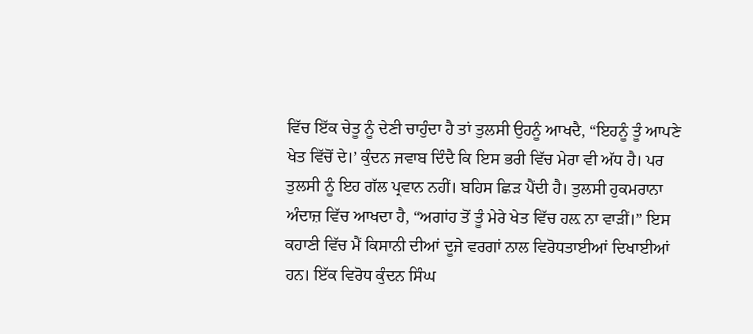ਵਿੱਚ ਇੱਕ ਚੇਤੂ ਨੂੰ ਦੇਣੀ ਚਾਹੁੰਦਾ ਹੈ ਤਾਂ ਤੁਲਸੀ ਉਹਨੂੰ ਆਖਦੈ, “ਇਹਨੂੰ ਤੂੰ ਆਪਣੇ ਖੇਤ ਵਿੱਚੋਂ ਦੇ।’ ਕੁੰਦਨ ਜਵਾਬ ਦਿੰਦੈ ਕਿ ਇਸ ਭਰੀ ਵਿੱਚ ਮੇਰਾ ਵੀ ਅੱਧ ਹੈ। ਪਰ ਤੁਲਸੀ ਨੂੰ ਇਹ ਗੱਲ ਪ੍ਰਵਾਨ ਨਹੀਂ। ਬਹਿਸ ਛਿੜ ਪੈਂਦੀ ਹੈ। ਤੁਲਸੀ ਹੁਕਮਰਾਨਾ ਅੰਦਾਜ਼ ਵਿੱਚ ਆਖਦਾ ਹੈ, “ਅਗਾਂਹ ਤੋਂ ਤੂੰ ਮੇਰੇ ਖੇਤ ਵਿੱਚ ਹਲ਼ ਨਾ ਵਾੜੀਂ।” ਇਸ ਕਹਾਣੀ ਵਿੱਚ ਮੈਂ ਕਿਸਾਨੀ ਦੀਆਂ ਦੂਜੇ ਵਰਗਾਂ ਨਾਲ ਵਿਰੋਧਤਾਈਆਂ ਦਿਖਾਈਆਂ ਹਨ। ਇੱਕ ਵਿਰੋਧ ਕੁੰਦਨ ਸਿੰਘ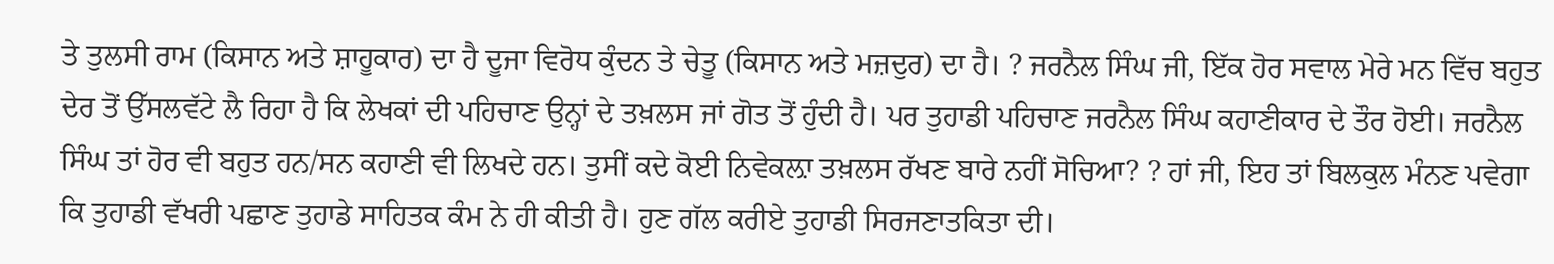ਤੇ ਤੁਲਸੀ ਰਾਮ (ਕਿਸਾਨ ਅਤੇ ਸ਼ਾਹੂਕਾਰ) ਦਾ ਹੈ ਦੂਜਾ ਵਿਰੋਧ ਕੁੰਦਨ ਤੇ ਚੇਤੂ (ਕਿਸਾਨ ਅਤੇ ਮਜ਼ਦੁਰ) ਦਾ ਹੈ। ? ਜਰਨੈਲ ਸਿੰਘ ਜੀ, ਇੱਕ ਹੋਰ ਸਵਾਲ ਮੇਰੇ ਮਨ ਵਿੱਚ ਬਹੁਤ ਦੇਰ ਤੋਂ ਉੱਸਲਵੱਟੇ ਲੈ ਰਿਹਾ ਹੈ ਕਿ ਲੇਖਕਾਂ ਦੀ ਪਹਿਚਾਣ ਉਨ੍ਹਾਂ ਦੇ ਤਖ਼ਲਸ ਜਾਂ ਗੋਤ ਤੋਂ ਹੁੰਦੀ ਹੈ। ਪਰ ਤੁਹਾਡੀ ਪਹਿਚਾਣ ਜਰਨੈਲ ਸਿੰਘ ਕਹਾਣੀਕਾਰ ਦੇ ਤੌਰ ਹੋਈ। ਜਰਨੈਲ ਸਿੰਘ ਤਾਂ ਹੋਰ ਵੀ ਬਹੁਤ ਹਨ/ਸਨ ਕਹਾਣੀ ਵੀ ਲਿਖਦੇ ਹਨ। ਤੁਸੀਂ ਕਦੇ ਕੋਈ ਨਿਵੇਕਲ਼ਾ ਤਖ਼ਲਸ ਰੱਖਣ ਬਾਰੇ ਨਹੀਂ ਸੋਚਿਆ? ? ਹਾਂ ਜੀ, ਇਹ ਤਾਂ ਬਿਲਕੁਲ ਮੰਨਣ ਪਵੇਗਾ ਕਿ ਤੁਹਾਡੀ ਵੱਖਰੀ ਪਛਾਣ ਤੁਹਾਡੇ ਸਾਹਿਤਕ ਕੰਮ ਨੇ ਹੀ ਕੀਤੀ ਹੈ। ਹੁਣ ਗੱਲ ਕਰੀਏ ਤੁਹਾਡੀ ਸਿਰਜਣਾਤਕਿਤਾ ਦੀ।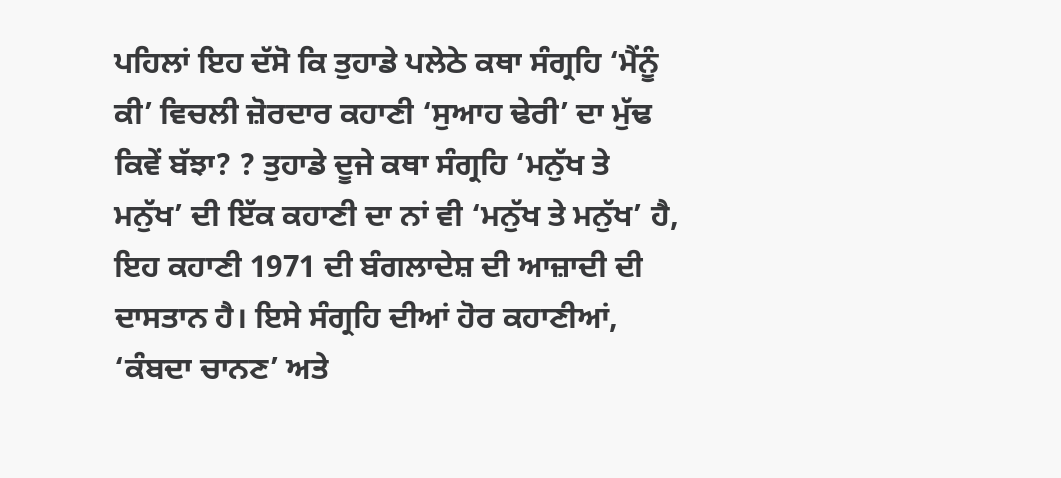ਪਹਿਲਾਂ ਇਹ ਦੱਸੋ ਕਿ ਤੁਹਾਡੇ ਪਲੇਠੇ ਕਥਾ ਸੰਗ੍ਰਹਿ ‘ਮੈਂਨੂੰ ਕੀ’ ਵਿਚਲੀ ਜ਼ੋਰਦਾਰ ਕਹਾਣੀ ‘ਸੁਆਹ ਢੇਰੀ’ ਦਾ ਮੁੱਢ ਕਿਵੇਂ ਬੱਝਾ? ? ਤੁਹਾਡੇ ਦੂਜੇ ਕਥਾ ਸੰਗ੍ਰਹਿ ‘ਮਨੁੱਖ ਤੇ ਮਨੁੱਖ’ ਦੀ ਇੱਕ ਕਹਾਣੀ ਦਾ ਨਾਂ ਵੀ ‘ਮਨੁੱਖ ਤੇ ਮਨੁੱਖ’ ਹੈ, ਇਹ ਕਹਾਣੀ 1971 ਦੀ ਬੰਗਲਾਦੇਸ਼ ਦੀ ਆਜ਼ਾਦੀ ਦੀ ਦਾਸਤਾਨ ਹੈ। ਇਸੇ ਸੰਗ੍ਰਹਿ ਦੀਆਂ ਹੋਰ ਕਹਾਣੀਆਂ, ‘ਕੰਬਦਾ ਚਾਨਣ’ ਅਤੇ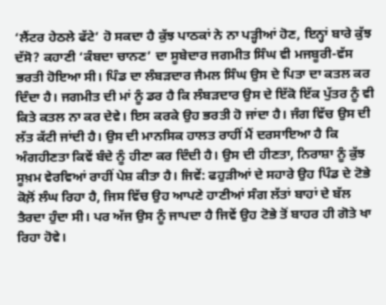‘ਲੈਂਟਰ ਹੇਠਲੇ ਫੱਟੇ’ ਹੋ ਸਕਦਾ ਹੈ ਕੁੱਝ ਪਾਠਕਾਂ ਨੇ ਨਾ ਪੜ੍ਹੀਆਂ ਹੋਣ, ਇਨ੍ਹਾਂ ਬਾਰੇ ਕੁੱਝ ਦੱਸੋ? ਕਹਾਣੀ ‘ਕੰਬਦਾ ਚਾਨਣ’ ਦਾ ਸੂਬੇਦਾਰ ਜਗਮੀਤ ਸਿੰਘ ਵੀ ਮਜਬੂਰੀ-ਵੱਸ ਭਰਤੀ ਹੋਇਆ ਸੀ। ਪਿੰਡ ਦਾ ਲੰਬੜਦਾਰ ਜੈਮਲ ਸਿੰਘ ਉਸ ਦੇ ਪਿਤਾ ਦਾ ਕਤਲ ਕਰ ਦਿੰਦਾ ਹੈ। ਜਗਮੀਤ ਦੀ ਮਾਂ ਨੂੰ ਡਰ ਹੈ ਕਿ ਲੰਬੜਦਾਰ ਉਸ ਦੇ ਇੱਕੋ ਇੱਕ ਪੁੱਤਰ ਨੂੰ ਵੀ ਕਿਤੇ ਕਤਲ ਨਾ ਕਰ ਦੇਵੇ। ਇਸ ਕਰਕੇ ਉਹ ਭਰਤੀ ਹੋ ਜਾਂਦਾ ਹੈ। ਜੰਗ ਵਿੱਚ ਉਸ ਦੀ ਲੱਤ ਕੱਟੀ ਜਾਂਦੀ ਹੈ। ਉਸ ਦੀ ਮਾਨਸਿਕ ਹਾਲਤ ਰਾਹੀਂ ਮੈਂ ਦਰਸਾਇਆ ਹੈ ਕਿ ਅੰਗਹੀਣਤਾ ਕਿਵੇਂ ਬੰਦੇ ਨੂੰ ਹੀਣਾ ਕਰ ਦਿੰਦੀ ਹੈ। ਉਸ ਦੀ ਹੀਣਤਾ, ਨਿਰਾਸ਼ਾ ਨੂੰ ਕੁੱਝ ਸੂਖ਼ਮ ਵੇਰਵਿਆਂ ਰਾਹੀਂ ਪੇਸ਼ ਕੀਤਾ ਹੈ। ਜਿਵੇਂ: ਫਹੁੜੀਆਂ ਦੇ ਸਹਾਰੇ ਉਹ ਪਿੰਡ ਦੇ ਟੋਭੇ ਕੋਲ਼ੋਂ ਲੰਘ ਰਿਹਾ ਹੈ, ਜਿਸ ਵਿੱਚ ਉਹ ਆਪਣੇ ਹਾਣੀਆਂ ਸੰਗ ਲੱਤਾਂ ਬਾਹਾਂ ਦੇ ਬੱਲ ਤੈਰਦਾ ਹੁੰਦਾ ਸੀ। ਪਰ ਅੱਜ ਉਸ ਨੂੰ ਜਾਪਦਾ ਹੈ ਜਿਵੇਂ ਉਹ ਟੋਭੇ ਤੋਂ ਬਾਹਰ ਹੀ ਗੋਤੇ ਖਾ ਰਿਹਾ ਹੋਵੇ।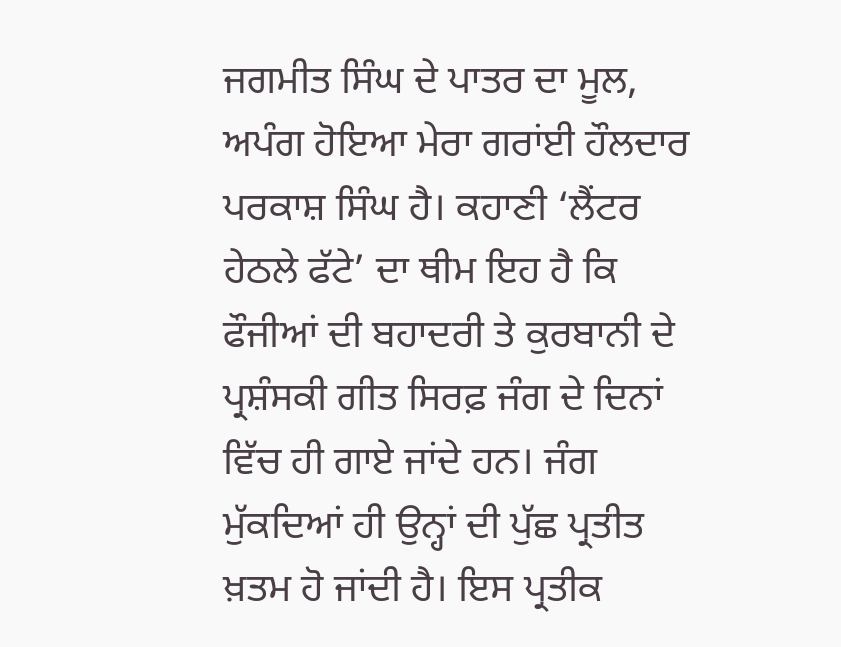ਜਗਮੀਤ ਸਿੰਘ ਦੇ ਪਾਤਰ ਦਾ ਮੂਲ, ਅਪੰਗ ਹੋਇਆ ਮੇਰਾ ਗਰਾਂਈ ਹੌਲਦਾਰ ਪਰਕਾਸ਼ ਸਿੰਘ ਹੈ। ਕਹਾਣੀ ‘ਲੈਂਟਰ ਹੇਠਲੇ ਫੱਟੇ’ ਦਾ ਥੀਮ ਇਹ ਹੈ ਕਿ ਫੌਜੀਆਂ ਦੀ ਬਹਾਦਰੀ ਤੇ ਕੁਰਬਾਨੀ ਦੇ ਪ੍ਰਸ਼ੰਸਕੀ ਗੀਤ ਸਿਰਫ਼ ਜੰਗ ਦੇ ਦਿਨਾਂ ਵਿੱਚ ਹੀ ਗਾਏ ਜਾਂਦੇ ਹਨ। ਜੰਗ ਮੁੱਕਦਿਆਂ ਹੀ ਉਨ੍ਹਾਂ ਦੀ ਪੁੱਛ ਪ੍ਰਤੀਤ ਖ਼ਤਮ ਹੋ ਜਾਂਦੀ ਹੈ। ਇਸ ਪ੍ਰਤੀਕ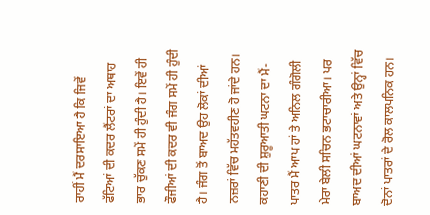ਰਾਹੀਂ ਮੈਂ ਦਰਸਾਇਆ ਹੈ ਕਿ ਜਿਵੇਂ ਫੱਟਿਆਂ ਦੀ ਕਦਰ ਲੈਂਟਰਾਂ ਦਾ ਅਥਾਹ ਭਾਰ ਚੁੱਕਣ ਸਮੇਂ ਹੀ ਹੁੰਦੀ ਹੈ। ਇਵੇਂ ਹੀ ਫੌਜੀਆਂ ਦੀ ਕਦਰ ਵੀ ਜੰਗ ਸਮੇਂ ਹੀ ਹੁੰਦੀ ਹੈ। ਜੰਗ ਤੋਂ ਬਾਅਦ ਉਹ ਲੋਕਾਂ ਦੀਆਂ ਨਜ਼ਰਾਂ ਵਿੱਚ ਮਹੱਤਵਹੀਣ ਹੋ ਜਾਂਦੇ ਹਨ। ਕਹਾਣੀ ਦੀ ਸ਼ੁਰੂਆਤੀ ਘਟਨਾ ਦਾ ਮੈਂ-ਪਾਤਰ ਮੈਂ ਆਪ ਹਾਂ ਤੇ ਅਨਿਲ ਗੰਗੋਲੀ ਮੇਰਾ ਬੇਲੀ ਸਚਿਨ ਭਟਾਚਾਰੀਆ। ਪਰ ਬਾਅਦ ਦੀਆਂ ਘਟਨਾਵਾਂ ਅਤੇ ਉਨ੍ਹਾਂ ਵਿੱਚ ਦੋਨਾਂ ਪਾਤਰਾਂ ਦੇ ਰੋਲ ਕਾਲਪਨਿਕ ਹਨ।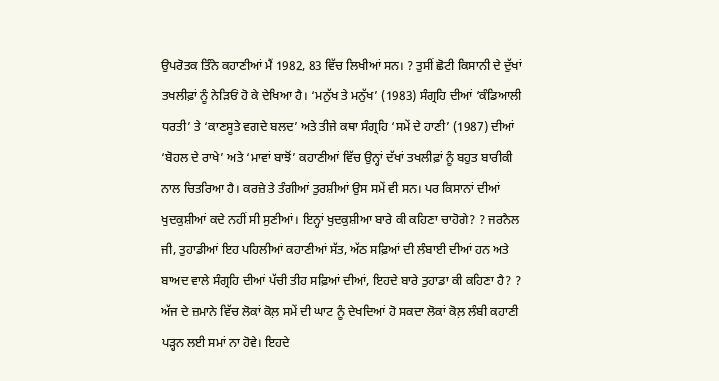ਉਪਰੋਤਕ ਤਿੰਨੇ ਕਹਾਣੀਆਂ ਮੈਂ 1982, 83 ਵਿੱਚ ਲਿਖੀਆਂ ਸਨ। ? ਤੁਸੀਂ ਛੋਟੀ ਕਿਸਾਨੀ ਦੇ ਦੁੱਖਾਂ ਤਖਲੀਫ਼ਾਂ ਨੂੰ ਨੇੜਿਓਂ ਹੋ ਕੇ ਦੇਖਿਆ ਹੈ। ‘ਮਨੁੱਖ ਤੇ ਮਨੁੱਖ’ (1983) ਸੰਗ੍ਰਹਿ ਦੀਆਂ ‘ਕੰਡਿਆਲੀ ਧਰਤੀ’ ਤੇ ‘ਕਾਣਸੂਤੇ ਵਗਦੇ ਬਲਦ’ ਅਤੇ ਤੀਜੇ ਕਥਾ ਸੰਗ੍ਰਹਿ ‘ਸਮੇਂ ਦੇ ਹਾਣੀ’ (1987) ਦੀਆਂ ‘ਬੋਹਲ ਦੇ ਰਾਖੇ’ ਅਤੇ ‘ਮਾਵਾਂ ਬਾਝੋਂ’ ਕਹਾਣੀਆਂ ਵਿੱਚ ਉਨ੍ਹਾਂ ਦੱਖਾਂ ਤਖਲੀਫ਼ਾਂ ਨੂੰ ਬਹੁਤ ਬਾਰੀਕੀ ਨਾਲ ਚਿਤਰਿਆ ਹੈ। ਕਰਜ਼ੇ ਤੇ ਤੰਗੀਆਂ ਤੁਰਸ਼ੀਆਂ ਉਸ ਸਮੇਂ ਵੀ ਸਨ। ਪਰ ਕਿਸਾਨਾਂ ਦੀਆਂ ਖੁਦਕੁਸ਼ੀਆਂ ਕਦੇ ਨਹੀਂ ਸੀ ਸੁਣੀਆਂ। ਇਨ੍ਹਾਂ ਖੁਦਕੁਸ਼ੀਆ ਬਾਰੇ ਕੀ ਕਹਿਣਾ ਚਾਹੋਗੇ? ? ਜਰਨੈਲ ਜੀ, ਤੁਹਾਡੀਆਂ ਇਹ ਪਹਿਲੀਆਂ ਕਹਾਣੀਆਂ ਸੱਤ, ਅੱਠ ਸਫ਼ਿਆਂ ਦੀ ਲੰਬਾਈ ਦੀਆਂ ਹਨ ਅਤੇ ਬਾਅਦ ਵਾਲੇ ਸੰਗ੍ਰਹਿ ਦੀਆਂ ਪੱਚੀ ਤੀਹ ਸਫ਼ਿਆਂ ਦੀਆਂ, ਇਹਦੇ ਬਾਰੇ ਤੁਹਾਡਾ ਕੀ ਕਹਿਣਾ ਹੈ? ? ਅੱਜ ਦੇ ਜ਼ਮਾਨੇ ਵਿੱਚ ਲੋਕਾਂ ਕੋਲ਼ ਸਮੇਂ ਦੀ ਘਾਟ ਨੂੰ ਦੇਖਦਿਆਂ ਹੋ ਸਕਦਾ ਲੋਕਾਂ ਕੋਲ਼ ਲੰਬੀ ਕਹਾਣੀ ਪੜ੍ਹਨ ਲਈ ਸਮਾਂ ਨਾ ਹੋਵੇ। ਇਹਦੇ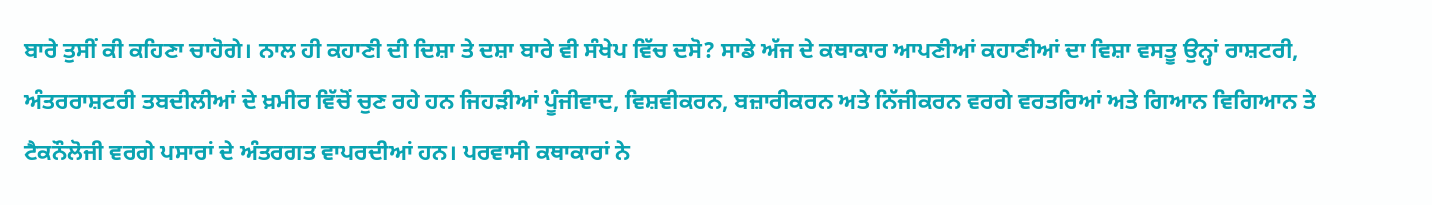ਬਾਰੇ ਤੁਸੀਂ ਕੀ ਕਹਿਣਾ ਚਾਹੋਗੇ। ਨਾਲ ਹੀ ਕਹਾਣੀ ਦੀ ਦਿਸ਼ਾ ਤੇ ਦਸ਼ਾ ਬਾਰੇ ਵੀ ਸੰਖੇਪ ਵਿੱਚ ਦਸੋ? ਸਾਡੇ ਅੱਜ ਦੇ ਕਥਾਕਾਰ ਆਪਣੀਆਂ ਕਹਾਣੀਆਂ ਦਾ ਵਿਸ਼ਾ ਵਸਤੂ ਉਨ੍ਹਾਂ ਰਾਸ਼ਟਰੀ, ਅੰਤਰਰਾਸ਼ਟਰੀ ਤਬਦੀਲੀਆਂ ਦੇ ਖ਼ਮੀਰ ਵਿੱਚੋਂ ਚੁਣ ਰਹੇ ਹਨ ਜਿਹੜੀਆਂ ਪੂੰਜੀਵਾਦ, ਵਿਸ਼ਵੀਕਰਨ, ਬਜ਼ਾਰੀਕਰਨ ਅਤੇ ਨਿੱਜੀਕਰਨ ਵਰਗੇ ਵਰਤਰਿਆਂ ਅਤੇ ਗਿਆਨ ਵਿਗਿਆਨ ਤੇ ਟੈਕਨੌਲੋਜੀ ਵਰਗੇ ਪਸਾਰਾਂ ਦੇ ਅੰਤਰਗਤ ਵਾਪਰਦੀਆਂ ਹਨ। ਪਰਵਾਸੀ ਕਥਾਕਾਰਾਂ ਨੇ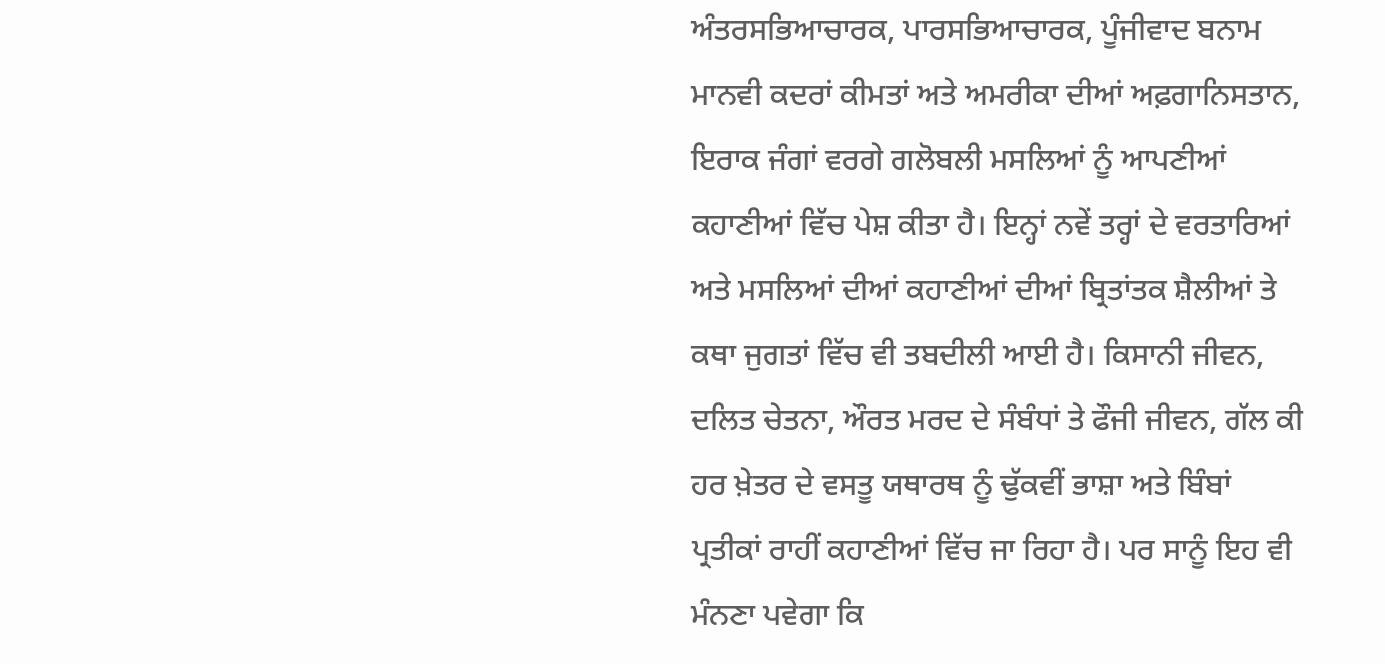ਅੰਤਰਸਭਿਆਚਾਰਕ, ਪਾਰਸਭਿਆਚਾਰਕ, ਪੂੰਜੀਵਾਦ ਬਨਾਮ ਮਾਨਵੀ ਕਦਰਾਂ ਕੀਮਤਾਂ ਅਤੇ ਅਮਰੀਕਾ ਦੀਆਂ ਅਫ਼ਗਾਨਿਸਤਾਨ, ਇਰਾਕ ਜੰਗਾਂ ਵਰਗੇ ਗਲੋਬਲੀ ਮਸਲਿਆਂ ਨੂੰ ਆਪਣੀਆਂ ਕਹਾਣੀਆਂ ਵਿੱਚ ਪੇਸ਼ ਕੀਤਾ ਹੈ। ਇਨ੍ਹਾਂ ਨਵੇਂ ਤਰ੍ਹਾਂ ਦੇ ਵਰਤਾਰਿਆਂ ਅਤੇ ਮਸਲਿਆਂ ਦੀਆਂ ਕਹਾਣੀਆਂ ਦੀਆਂ ਬ੍ਰਿਤਾਂਤਕ ਸ਼ੈਲੀਆਂ ਤੇ ਕਥਾ ਜੁਗਤਾਂ ਵਿੱਚ ਵੀ ਤਬਦੀਲੀ ਆਈ ਹੈ। ਕਿਸਾਨੀ ਜੀਵਨ, ਦਲਿਤ ਚੇਤਨਾ, ਔਰਤ ਮਰਦ ਦੇ ਸੰਬੰਧਾਂ ਤੇ ਫੌਜੀ ਜੀਵਨ, ਗੱਲ ਕੀ ਹਰ ਖ਼ੇਤਰ ਦੇ ਵਸਤੂ ਯਥਾਰਥ ਨੂੰ ਢੁੱਕਵੀਂ ਭਾਸ਼ਾ ਅਤੇ ਬਿੰਬਾਂ ਪ੍ਰਤੀਕਾਂ ਰਾਹੀਂ ਕਹਾਣੀਆਂ ਵਿੱਚ ਜਾ ਰਿਹਾ ਹੈ। ਪਰ ਸਾਨੂੰ ਇਹ ਵੀ ਮੰਨਣਾ ਪਵੇਗਾ ਕਿ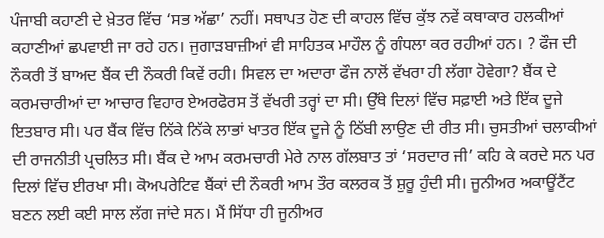ਪੰਜਾਬੀ ਕਹਾਣੀ ਦੇ ਖ਼ੇਤਰ ਵਿੱਚ ‘ਸਭ ਅੱਛਾ’ ਨਹੀਂ। ਸਥਾਪਤ ਹੋਣ ਦੀ ਕਾਹਲ ਵਿੱਚ ਕੁੱਝ ਨਵੇਂ ਕਥਾਕਾਰ ਹਲਕੀਆਂ ਕਹਾਣੀਆਂ ਛਪਵਾਈ ਜਾ ਰਹੇ ਹਨ। ਜੁਗਾੜਬਾਜ਼ੀਆਂ ਵੀ ਸਾਹਿਤਕ ਮਾਹੌਲ ਨੂੰ ਗੰਧਲਾ ਕਰ ਰਹੀਆਂ ਹਨ। ? ਫੌਜ ਦੀ ਨੌਕਰੀ ਤੋਂ ਬਾਅਦ ਬੈਂਕ ਦੀ ਨੌਕਰੀ ਕਿਵੇਂ ਰਹੀ। ਸਿਵਲ ਦਾ ਅਦਾਰਾ ਫੌਜ ਨਾਲੋਂ ਵੱਖਰਾ ਹੀ ਲੱਗਾ ਹੋਵੇਗਾ? ਬੈਂਕ ਦੇ ਕਰਮਚਾਰੀਆਂ ਦਾ ਆਚਾਰ ਵਿਹਾਰ ਏਅਰਫੋਰਸ ਤੋਂ ਵੱਖਰੀ ਤਰ੍ਹਾਂ ਦਾ ਸੀ। ਉੱਥੇ ਦਿਲਾਂ ਵਿੱਚ ਸਫ਼ਾਈ ਅਤੇ ਇੱਕ ਦੂਜੇ ਇਤਬਾਰ ਸੀ। ਪਰ ਬੈਂਕ ਵਿੱਚ ਨਿੱਕੇ ਨਿੱਕੇ ਲਾਭਾਂ ਖਾਤਰ ਇੱਕ ਦੂਜੇ ਨੂੰ ਠਿੱਬੀ ਲਾਉਣ ਦੀ ਰੀਤ ਸੀ। ਚੁਸਤੀਆਂ ਚਲਾਕੀਆਂ ਦੀ ਰਾਜਨੀਤੀ ਪ੍ਰਚਲਿਤ ਸੀ। ਬੈਂਕ ਦੇ ਆਮ ਕਰਮਚਾਰੀ ਮੇਰੇ ਨਾਲ ਗੱਲਬਾਤ ਤਾਂ ‘ਸਰਦਾਰ ਜੀ’ ਕਹਿ ਕੇ ਕਰਦੇ ਸਨ ਪਰ ਦਿਲਾਂ ਵਿੱਚ ਈਰਖਾ ਸੀ। ਕੋਅਪਰੇਟਿਵ ਬੈਂਕਾਂ ਦੀ ਨੌਕਰੀ ਆਮ ਤੌਰ ਕਲਰਕ ਤੋਂ ਸ਼ੁਰੂ ਹੁੰਦੀ ਸੀ। ਜੂਨੀਅਰ ਅਕਾਊਂਟੈਂਟ ਬਣਨ ਲਈ ਕਈ ਸਾਲ ਲੱਗ ਜਾਂਦੇ ਸਨ। ਮੈਂ ਸਿੱਧਾ ਹੀ ਜੂਨੀਅਰ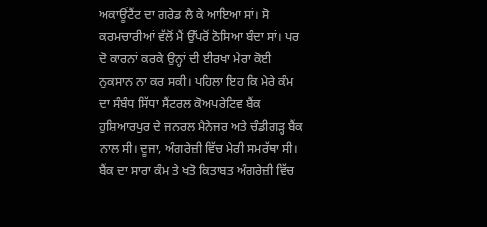ਅਕਾਊਂਟੈਂਟ ਦਾ ਗਰੇਡ ਲੈ ਕੇ ਆਇਆ ਸਾਂ। ਸੋ ਕਰਮਚਾਰੀਆਂ ਵੱਲੋਂ ਮੈਂ ਉੱਪਰੋਂ ਠੋਸਿਆ ਬੰਦਾ ਸਾਂ। ਪਰ ਦੋ ਕਾਰਨਾਂ ਕਰਕੇ ਉਨ੍ਹਾਂ ਦੀ ਈਰਖਾ ਮੇਰਾ ਕੋਈ ਨੁਕਸਾਨ ਨਾ ਕਰ ਸਕੀ। ਪਹਿਲਾ ਇਹ ਕਿ ਮੇਰੇ ਕੰਮ ਦਾ ਸੰਬੰਧ ਸਿੱਧਾ ਸੈਂਟਰਲ ਕੋਅਪਰੇਟਿਵ ਬੈਂਕ ਹੁਸ਼ਿਆਰਪੁਰ ਦੇ ਜਨਰਲ ਮੈਨੇਜਰ ਅਤੇ ਚੰਡੀਗੜ੍ਹ ਬੈਂਕ ਨਾਲ ਸੀ। ਦੂਜਾ, ਅੰਗਰੇਜ਼ੀ ਵਿੱਚ ਮੇਰੀ ਸਮਰੱਥਾ ਸੀ। ਬੈਂਕ ਦਾ ਸਾਰਾ ਕੰਮ ਤੇ ਖਤੋ ਕਿਤਾਬਤ ਅੰਗਰੇਜ਼ੀ ਵਿੱਚ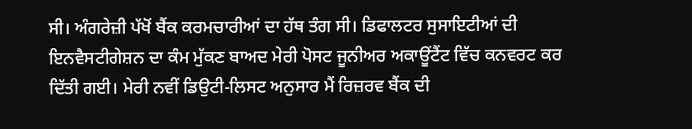ਸੀ। ਅੰਗਰੇਜ਼ੀ ਪੱਖੋਂ ਬੈਂਕ ਕਰਮਚਾਰੀਆਂ ਦਾ ਹੱਥ ਤੰਗ ਸੀ। ਡਿਫਾਲਟਰ ਸੁਸਾਇਟੀਆਂ ਦੀ ਇਨਵੈਸਟੀਗੇਸ਼ਨ ਦਾ ਕੰਮ ਮੁੱਕਣ ਬਾਅਦ ਮੇਰੀ ਪੋਸਟ ਜੂਨੀਅਰ ਅਕਾਊਂਟੈਂਟ ਵਿੱਚ ਕਨਵਰਟ ਕਰ ਦਿੱਤੀ ਗਈ। ਮੇਰੀ ਨਵੀਂ ਡਿਉਟੀ-ਲਿਸਟ ਅਨੁਸਾਰ ਮੈਂ ਰਿਜ਼ਰਵ ਬੈਂਕ ਦੀ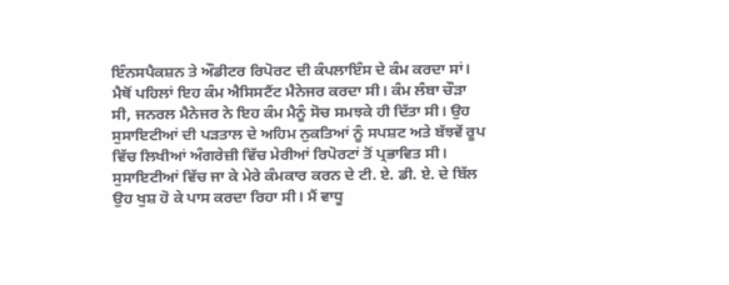ਇੰਨਸਪੈਕਸ਼ਨ ਤੇ ਔਡੀਟਰ ਰਿਪੋਰਟ ਦੀ ਕੰਪਲਾਇੰਸ ਦੇ ਕੰਮ ਕਰਦਾ ਸਾਂ। ਮੈਥੋਂ ਪਹਿਲਾਂ ਇਹ ਕੰਮ ਐਸਿਸਟੈਂਟ ਮੈਨੇਜਰ ਕਰਦਾ ਸੀ। ਕੰਮ ਲੰਬਾ ਚੌੜਾ ਸੀ, ਜਨਰਲ ਮੈਨੇਜਰ ਨੇ ਇਹ ਕੰਮ ਮੈਨੂੰ ਸੋਚ ਸਮਝਕੇ ਹੀ ਦਿੱਤਾ ਸੀ। ਉਹ ਸੁਸਾਇਟੀਆਂ ਦੀ ਪੜਤਾਲ ਦੇ ਅਹਿਮ ਨੁਕਤਿਆਂ ਨੂੰ ਸਪਸ਼ਟ ਅਤੇ ਬੱਝਵੇਂ ਰੂਪ ਵਿੱਚ ਲਿਖੀਆਂ ਅੰਗਰੇਜ਼ੀ ਵਿੱਚ ਮੇਰੀਆਂ ਰਿਪੋਰਟਾਂ ਤੋਂ ਪ੍ਰਭਾਵਿਤ ਸੀ। ਸੁਸਾਇਟੀਆਂ ਵਿੱਚ ਜਾ ਕੇ ਮੇਰੇ ਕੰਮਕਾਰ ਕਰਨ ਦੇ ਟੀ. ਏ. ਡੀ. ਏ. ਦੇ ਬਿੱਲ ਉਹ ਖੁਸ਼ ਹੋ ਕੇ ਪਾਸ ਕਰਦਾ ਰਿਹਾ ਸੀ। ਮੈਂ ਵਾਧੂ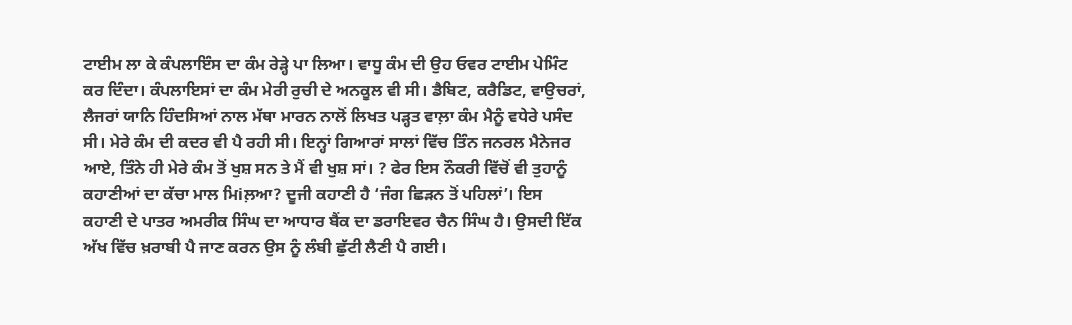ਟਾਈਮ ਲਾ ਕੇ ਕੰਪਲਾਇੰਸ ਦਾ ਕੰਮ ਰੇੜ੍ਹੇ ਪਾ ਲਿਆ। ਵਾਧੂ ਕੰਮ ਦੀ ਉਹ ਓਵਰ ਟਾਈਮ ਪੇਮਿੰਟ ਕਰ ਦਿੰਦਾ। ਕੰਪਲਾਇਸਾਂ ਦਾ ਕੰਮ ਮੇਰੀ ਰੁਚੀ ਦੇ ਅਨਕੂਲ ਵੀ ਸੀ। ਡੈਬਿਟ, ਕਰੈਡਿਟ, ਵਾਉਚਰਾਂ, ਲੈਜਰਾਂ ਯਾਨਿ ਹਿੰਦਸਿਆਂ ਨਾਲ ਮੱਥਾ ਮਾਰਨ ਨਾਲੋਂ ਲਿਖਤ ਪੜ੍ਹਤ ਵਾਲ਼ਾ ਕੰਮ ਮੈਨੂੰ ਵਧੇਰੇ ਪਸੰਦ ਸੀ। ਮੇਰੇ ਕੰਮ ਦੀ ਕਦਰ ਵੀ ਪੈ ਰਹੀ ਸੀ। ਇਨ੍ਹਾਂ ਗਿਆਰਾਂ ਸਾਲਾਂ ਵਿੱਚ ਤਿੰਨ ਜਨਰਲ ਮੈਨੇਜਰ ਆਏ, ਤਿੰਨੇ ਹੀ ਮੇਰੇ ਕੰਮ ਤੋਂ ਖੁਸ਼ ਸਨ ਤੇ ਮੈਂ ਵੀ ਖੁਸ਼ ਸਾਂ। ? ਫੇਰ ਇਸ ਨੌਕਰੀ ਵਿੱਚੋਂ ਵੀ ਤੁਹਾਨੂੰ ਕਹਾਣੀਆਂ ਦਾ ਕੱਚਾ ਮਾਲ ਮਿiਲ਼ਆ? ਦੂਜੀ ਕਹਾਣੀ ਹੈ ‘ਜੰਗ ਛਿੜਨ ਤੋਂ ਪਹਿਲਾਂ’। ਇਸ ਕਹਾਣੀ ਦੇ ਪਾਤਰ ਅਮਰੀਕ ਸਿੰਘ ਦਾ ਆਧਾਰ ਬੈਂਕ ਦਾ ਡਰਾਇਵਰ ਚੈਨ ਸਿੰਘ ਹੈ। ਉਸਦੀ ਇੱਕ ਅੱਖ ਵਿੱਚ ਖ਼ਰਾਬੀ ਪੈ ਜਾਣ ਕਰਨ ਉਸ ਨੂੰ ਲੰਬੀ ਛੁੱਟੀ ਲੈਣੀ ਪੈ ਗਈ।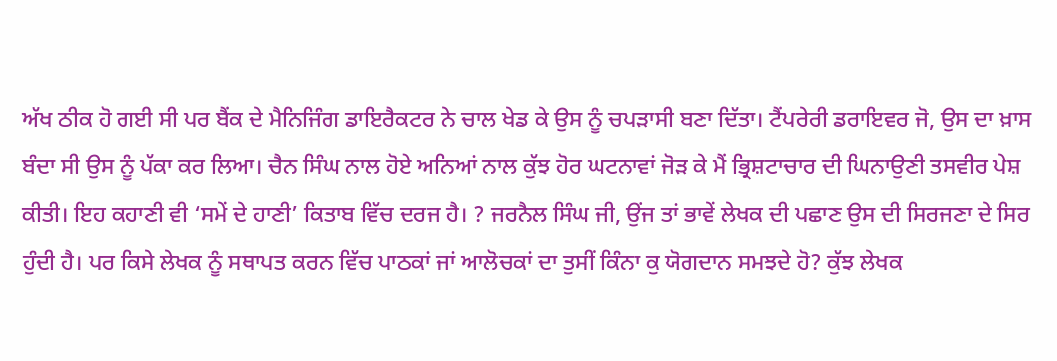ਅੱਖ ਠੀਕ ਹੋ ਗਈ ਸੀ ਪਰ ਬੈਂਕ ਦੇ ਮੈਨਿਜਿੰਗ ਡਾਇਰੈਕਟਰ ਨੇ ਚਾਲ ਖੇਡ ਕੇ ਉਸ ਨੂੰ ਚਪੜਾਸੀ ਬਣਾ ਦਿੱਤਾ। ਟੈਂਪਰੇਰੀ ਡਰਾਇਵਰ ਜੋ, ਉਸ ਦਾ ਖ਼ਾਸ ਬੰਦਾ ਸੀ ਉਸ ਨੂੰ ਪੱਕਾ ਕਰ ਲਿਆ। ਚੈਨ ਸਿੰਘ ਨਾਲ ਹੋਏ ਅਨਿਆਂ ਨਾਲ ਕੁੱਝ ਹੋਰ ਘਟਨਾਵਾਂ ਜੋੜ ਕੇ ਮੈਂ ਭ੍ਰਿਸ਼ਟਾਚਾਰ ਦੀ ਘਿਨਾਉਣੀ ਤਸਵੀਰ ਪੇਸ਼ ਕੀਤੀ। ਇਹ ਕਹਾਣੀ ਵੀ ‘ਸਮੇਂ ਦੇ ਹਾਣੀ’ ਕਿਤਾਬ ਵਿੱਚ ਦਰਜ ਹੈ। ? ਜਰਨੈਲ ਸਿੰਘ ਜੀ, ਉਂਜ ਤਾਂ ਭਾਵੇਂ ਲੇਖਕ ਦੀ ਪਛਾਣ ਉਸ ਦੀ ਸਿਰਜਣਾ ਦੇ ਸਿਰ ਹੁੰਦੀ ਹੈ। ਪਰ ਕਿਸੇ ਲੇਖਕ ਨੂੰ ਸਥਾਪਤ ਕਰਨ ਵਿੱਚ ਪਾਠਕਾਂ ਜਾਂ ਆਲੋਚਕਾਂ ਦਾ ਤੁਸੀਂ ਕਿੰਨਾ ਕੁ ਯੋਗਦਾਨ ਸਮਝਦੇ ਹੋ? ਕੁੱਝ ਲੇਖਕ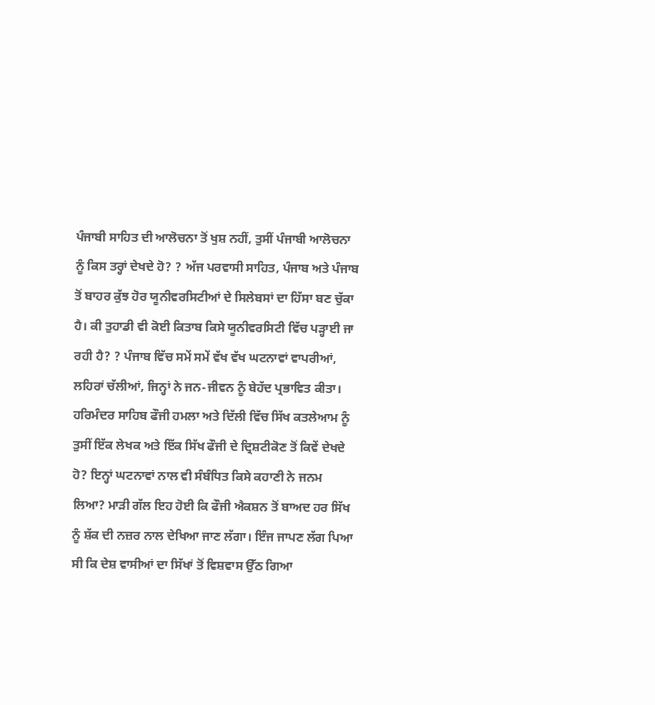ਪੰਜਾਬੀ ਸਾਹਿਤ ਦੀ ਆਲੋਚਨਾ ਤੋਂ ਖੁਸ਼ ਨਹੀਂ, ਤੁਸੀਂ ਪੰਜਾਬੀ ਆਲੋਚਨਾ ਨੂੰ ਕਿਸ ਤਰ੍ਹਾਂ ਦੇਖਦੇ ਹੋ? ? ਅੱਜ ਪਰਵਾਸੀ ਸਾਹਿਤ, ਪੰਜਾਬ ਅਤੇ ਪੰਜਾਬ ਤੋਂ ਬਾਹਰ ਕੁੱਝ ਹੋਰ ਯੂਨੀਵਰਸਿਟੀਆਂ ਦੇ ਸਿਲੇਬਸਾਂ ਦਾ ਹਿੱਸਾ ਬਣ ਚੁੱਕਾ ਹੈ। ਕੀ ਤੁਹਾਡੀ ਵੀ ਕੋਈ ਕਿਤਾਬ ਕਿਸੇ ਯੂਨੀਵਰਸਿਟੀ ਵਿੱਚ ਪੜ੍ਹਾਈ ਜਾ ਰਹੀ ਹੈ? ? ਪੰਜਾਬ ਵਿੱਚ ਸਮੇਂ ਸਮੇਂ ਵੱਖ ਵੱਖ ਘਟਨਾਵਾਂ ਵਾਪਰੀਆਂ, ਲਹਿਰਾਂ ਚੱਲੀਆਂ, ਜਿਨ੍ਹਾਂ ਨੇ ਜਨ-ਜੀਵਨ ਨੂੰ ਬੇਹੱਦ ਪ੍ਰਭਾਵਿਤ ਕੀਤਾ। ਹਰਿਮੰਦਰ ਸਾਹਿਬ ਫੌਜੀ ਹਮਲਾ ਅਤੇ ਦਿੱਲੀ ਵਿੱਚ ਸਿੱਖ ਕਤਲੇਆਮ ਨੂੰ ਤੁਸੀਂ ਇੱਕ ਲੇਖਕ ਅਤੇ ਇੱਕ ਸਿੱਖ ਫੌਜੀ ਦੇ ਦ੍ਰਿਸ਼ਟੀਕੋਣ ਤੋਂ ਕਿਵੇਂ ਦੇਖਦੇ ਹੋ? ਇਨ੍ਹਾਂ ਘਟਨਾਵਾਂ ਨਾਲ ਵੀ ਸੰਬੰਧਿਤ ਕਿਸੇ ਕਹਾਣੀ ਨੇ ਜਨਮ ਲਿਆ? ਮਾੜੀ ਗੱਲ ਇਹ ਹੋਈ ਕਿ ਫੌਜੀ ਐਕਸ਼ਨ ਤੋਂ ਬਾਅਦ ਹਰ ਸਿੱਖ ਨੂੰ ਸ਼ੱਕ ਦੀ ਨਜ਼ਰ ਨਾਲ ਦੇਖਿਆ ਜਾਣ ਲੱਗਾ। ਇੰਜ ਜਾਪਣ ਲੱਗ ਪਿਆ ਸੀ ਕਿ ਦੇਸ਼ ਵਾਸੀਆਂ ਦਾ ਸਿੱਖਾਂ ਤੋਂ ਵਿਸ਼ਵਾਸ ਉੱਠ ਗਿਆ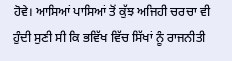ਹੋਵੇ। ਆਸਿਆਂ ਪਾਸਿਆਂ ਤੋਂ ਕੁੱਝ ਅਜਿਹੀ ਚਰਚਾ ਵੀ ਹੁੰਦੀ ਸੁਣੀ ਸੀ ਕਿ ਭਵਿੱਖ ਵਿੱਚ ਸਿੱਖਾਂ ਨੂੰ ਰਾਜਨੀਤੀ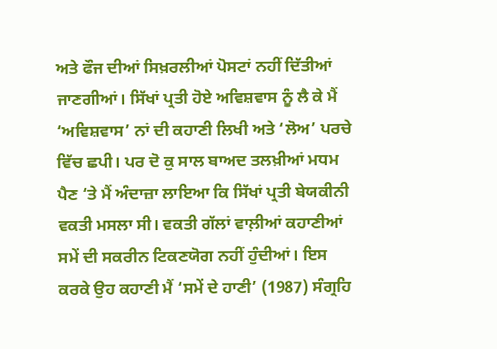ਅਤੇ ਫੌਜ ਦੀਆਂ ਸਿਖ਼ਰਲੀਆਂ ਪੋਸਟਾਂ ਨਹੀਂ ਦਿੱਤੀਆਂ ਜਾਣਗੀਆਂ। ਸਿੱਖਾਂ ਪ੍ਰਤੀ ਹੋਏ ਅਵਿਸ਼ਵਾਸ ਨੂੰ ਲੈ ਕੇ ਮੈਂ ‘ਅਵਿਸ਼ਵਾਸ’ ਨਾਂ ਦੀ ਕਹਾਣੀ ਲਿਖੀ ਅਤੇ ‘ਲੋਅ’ ਪਰਚੇ ਵਿੱਚ ਛਪੀ। ਪਰ ਦੋ ਕੁ ਸਾਲ ਬਾਅਦ ਤਲਖ਼ੀਆਂ ਮਧਮ ਪੈਣ ‘ਤੇ ਮੈਂ ਅੰਦਾਜ਼ਾ ਲਾਇਆ ਕਿ ਸਿੱਖਾਂ ਪ੍ਰਤੀ ਬੇਯਕੀਨੀ ਵਕਤੀ ਮਸਲਾ ਸੀ। ਵਕਤੀ ਗੱਲਾਂ ਵਾਲ਼ੀਆਂ ਕਹਾਣੀਆਂ ਸਮੇਂ ਦੀ ਸਕਰੀਨ ਟਿਕਣਯੋਗ ਨਹੀਂ ਹੁੰਦੀਆਂ। ਇਸ ਕਰਕੇ ਉਹ ਕਹਾਣੀ ਮੈਂ ‘ਸਮੇਂ ਦੇ ਹਾਣੀ’ (1987) ਸੰਗ੍ਰਹਿ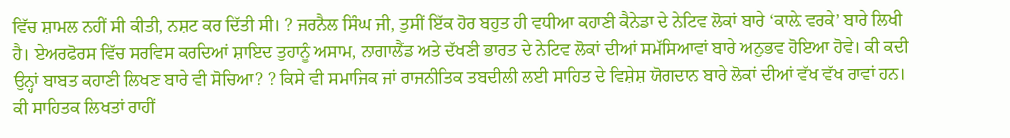ਵਿੱਚ ਸ਼ਾਮਲ ਨਹੀਂ ਸੀ ਕੀਤੀ, ਨਸ਼ਟ ਕਰ ਦਿੱਤੀ ਸੀ। ? ਜਰਨੈਲ ਸਿੰਘ ਜੀ, ਤੁਸੀਂ ਇੱਕ ਹੋਰ ਬਹੁਤ ਹੀ ਵਧੀਆ ਕਹਾਣੀ ਕੈਨੇਡਾ ਦੇ ਨੇਟਿਵ ਲੋਕਾਂ ਬਾਰੇ ‘ਕਾਲ਼ੇ ਵਰਕੇ’ ਬਾਰੇ ਲਿਖੀ ਹੈ। ਏਅਰਫੋਰਸ ਵਿੱਚ ਸਰਵਿਸ ਕਰਦਿਆਂ ਸ਼ਾਇਦ ਤੁਹਾਨੂੰ ਅਸਾਮ, ਨਾਗਾਲੈਂਡ ਅਤੇ ਦੱਖਣੀ ਭਾਰਤ ਦੇ ਨੇਟਿਵ ਲੋਕਾਂ ਦੀਆਂ ਸਮੱਸਿਆਵਾਂ ਬਾਰੇ ਅਨੁਭਵ ਹੋਇਆ ਹੋਵੇ। ਕੀ ਕਦੀ ਉਨ੍ਹਾਂ ਬਾਬਤ ਕਹਾਣੀ ਲਿਖਣ ਬਾਰੇ ਵੀ ਸੋਚਿਆ? ? ਕਿਸੇ ਵੀ ਸਮਾਜਿਕ ਜਾਂ ਰਾਜਨੀਤਿਕ ਤਬਦੀਲੀ ਲਈ ਸਾਹਿਤ ਦੇ ਵਿਸ਼ੇਸ਼ ਯੋਗਦਾਨ ਬਾਰੇ ਲੋਕਾਂ ਦੀਆਂ ਵੱਖ ਵੱਖ ਰਾਵਾਂ ਹਨ। ਕੀ ਸਾਹਿਤਕ ਲਿਖਤਾਂ ਰਾਹੀਂ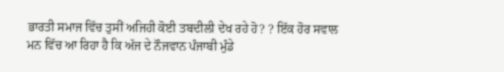ਭਾਰਤੀ ਸਮਾਜ ਵਿੱਚ ਤੁਸੀਂ ਅਜਿਹੀ ਕੋਈ ਤਬਦੀਲੀ ਦੇਖ ਰਹੇ ਹੋ? ? ਇੱਕ ਹੋਰ ਸਵਾਲ ਮਨ ਵਿੱਚ ਆ ਰਿਹਾ ਹੈ ਕਿ ਅੱਜ ਦੇ ਨੌਜਵਾਨ ਪੰਜਾਬੀ ਮੁੰਡੇ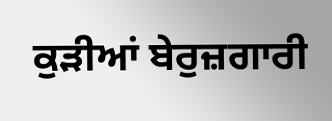ਕੁੜੀਆਂ ਬੇਰੁਜ਼ਗਾਰੀ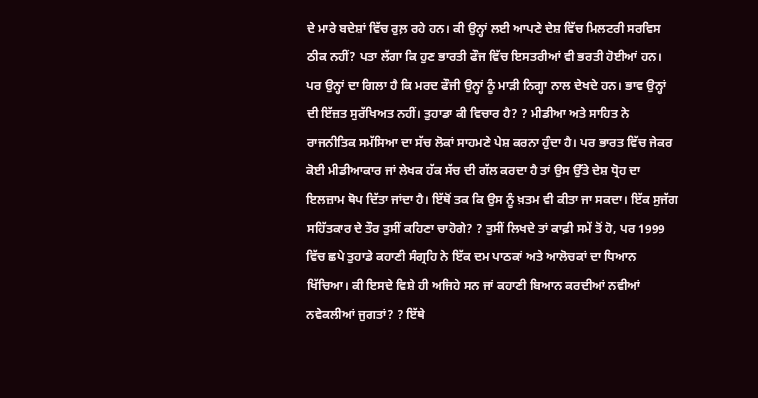ਦੇ ਮਾਰੇ ਬਦੇਸ਼ਾਂ ਵਿੱਚ ਰੁਲ਼ ਰਹੇ ਹਨ। ਕੀ ਉਨ੍ਹਾਂ ਲਈ ਆਪਣੇ ਦੇਸ਼ ਵਿੱਚ ਮਿਲਟਰੀ ਸਰਵਿਸ ਠੀਕ ਨਹੀਂ? ਪਤਾ ਲੱਗਾ ਕਿ ਹੁਣ ਭਾਰਤੀ ਫੌਜ ਵਿੱਚ ਇਸਤਰੀਆਂ ਵੀ ਭਰਤੀ ਹੋਈਆਂ ਹਨ। ਪਰ ਉਨ੍ਹਾਂ ਦਾ ਗਿਲਾ ਹੈ ਕਿ ਮਰਦ ਫੌਜੀ ਉਨ੍ਹਾਂ ਨੂੰ ਮਾੜੀ ਨਿਗ੍ਹਾ ਨਾਲ ਦੇਖਦੇ ਹਨ। ਭਾਵ ਉਨ੍ਹਾਂ ਦੀ ਇੱਜ਼ਤ ਸੁਰੱਖਿਅਤ ਨਹੀਂ। ਤੁਹਾਡਾ ਕੀ ਵਿਚਾਰ ਹੈ? ? ਮੀਡੀਆ ਅਤੇ ਸਾਹਿਤ ਨੇ ਰਾਜਨੀਤਿਕ ਸਮੱਸਿਆ ਦਾ ਸੱਚ ਲੋਕਾਂ ਸਾਹਮਣੇ ਪੇਸ਼ ਕਰਨਾ ਹੁੰਦਾ ਹੈ। ਪਰ ਭਾਰਤ ਵਿੱਚ ਜੇਕਰ ਕੋਈ ਮੀਡੀਆਕਾਰ ਜਾਂ ਲੇਖਕ ਹੱਕ ਸੱਚ ਦੀ ਗੱਲ ਕਰਦਾ ਹੈ ਤਾਂ ਉਸ ਉੱਤੇ ਦੇਸ਼ ਧ੍ਰੋਹ ਦਾ ਇਲਜ਼ਾਮ ਥੋਪ ਦਿੱਤਾ ਜਾਂਦਾ ਹੈ। ਇੱਥੋਂ ਤਕ ਕਿ ਉਸ ਨੂੰ ਖ਼ਤਮ ਵੀ ਕੀਤਾ ਜਾ ਸਕਦਾ। ਇੱਕ ਸੁਜੱਗ ਸਹਿੱਤਕਾਰ ਦੇ ਤੌਰ ਤੁਸੀਂ ਕਹਿਣਾ ਚਾਹੋਗੇ? ? ਤੁਸੀਂ ਲਿਖਦੇ ਤਾਂ ਕਾਫ਼ੀ ਸਮੇਂ ਤੋਂ ਹੋ, ਪਰ 1999 ਵਿੱਚ ਛਪੇ ਤੁਹਾਡੇ ਕਹਾਣੀ ਸੰਗ੍ਰਹਿ ਨੇ ਇੱਕ ਦਮ ਪਾਠਕਾਂ ਅਤੇ ਆਲੋਚਕਾਂ ਦਾ ਧਿਆਨ ਖਿੱਚਿਆ। ਕੀ ਇਸਦੇ ਵਿਸ਼ੇ ਹੀ ਅਜਿਹੇ ਸਨ ਜਾਂ ਕਹਾਣੀ ਬਿਆਨ ਕਰਦੀਆਂ ਨਵੀਆਂ ਨਵੇਕਲੀਆਂ ਜੁਗਤਾਂ? ? ਇੱਥੇ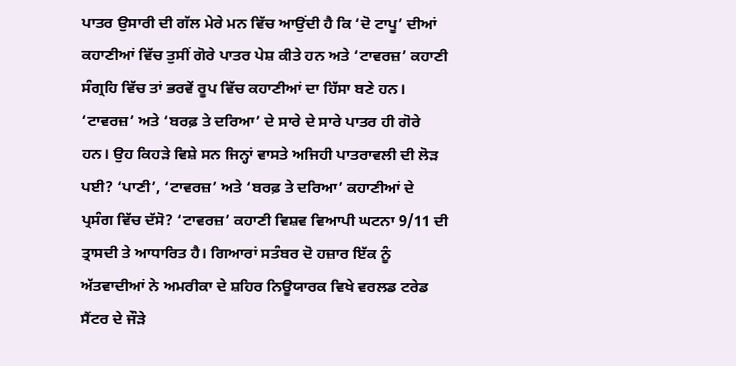ਪਾਤਰ ਉਸਾਰੀ ਦੀ ਗੱਲ ਮੇਰੇ ਮਨ ਵਿੱਚ ਆਉਂਦੀ ਹੈ ਕਿ ‘ਦੋ ਟਾਪੂ’ ਦੀਆਂ ਕਹਾਣੀਆਂ ਵਿੱਚ ਤੁਸੀਂ ਗੋਰੇ ਪਾਤਰ ਪੇਸ਼ ਕੀਤੇ ਹਨ ਅਤੇ ‘ਟਾਵਰਜ਼’ ਕਹਾਣੀ ਸੰਗ੍ਰਹਿ ਵਿੱਚ ਤਾਂ ਭਰਵੇਂ ਰੂਪ ਵਿੱਚ ਕਹਾਣੀਆਂ ਦਾ ਹਿੱਸਾ ਬਣੇ ਹਨ। ‘ਟਾਵਰਜ਼’ ਅਤੇ ‘ਬਰਫ਼ ਤੇ ਦਰਿਆ’ ਦੇ ਸਾਰੇ ਦੇ ਸਾਰੇ ਪਾਤਰ ਹੀ ਗੋਰੇ ਹਨ। ਉਹ ਕਿਹੜੇ ਵਿਸ਼ੇ ਸਨ ਜਿਨ੍ਹਾਂ ਵਾਸਤੇ ਅਜਿਹੀ ਪਾਤਰਾਵਲੀ ਦੀ ਲੋੜ ਪਈ? ‘ਪਾਣੀ’, ‘ਟਾਵਰਜ਼’ ਅਤੇ ‘ਬਰਫ਼ ਤੇ ਦਰਿਆ’ ਕਹਾਣੀਆਂ ਦੇ ਪ੍ਰਸੰਗ ਵਿੱਚ ਦੱਸੋ? ‘ਟਾਵਰਜ਼’ ਕਹਾਣੀ ਵਿਸ਼ਵ ਵਿਆਪੀ ਘਟਨਾ 9/11 ਦੀ ਤ੍ਰਾਸਦੀ ਤੇ ਆਧਾਰਿਤ ਹੈ। ਗਿਆਰਾਂ ਸਤੰਬਰ ਦੋ ਹਜ਼ਾਰ ਇੱਕ ਨੂੰ ਅੱਤਵਾਦੀਆਂ ਨੇ ਅਮਰੀਕਾ ਦੇ ਸ਼ਹਿਰ ਨਿਊਯਾਰਕ ਵਿਖੇ ਵਰਲਡ ਟਰੇਡ ਸੈਂਟਰ ਦੇ ਜੌੜੇ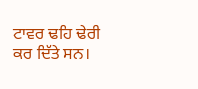ਟਾਵਰ ਢਹਿ ਢੇਰੀ ਕਰ ਦਿੱਤੇ ਸਨ।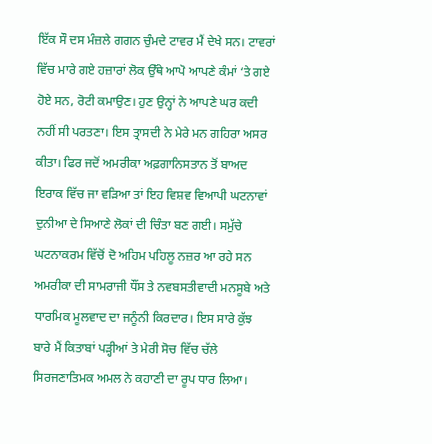ਇੱਕ ਸੌ ਦਸ ਮੰਜ਼ਲੇ ਗਗਨ ਚੁੰਮਦੇ ਟਾਵਰ ਮੈਂ ਦੇਖੇ ਸਨ। ਟਾਵਰਾਂ ਵਿੱਚ ਮਾਰੇ ਗਏ ਹਜ਼ਾਰਾਂ ਲੋਕ ਉੱਥੇ ਆਪੋ ਆਪਣੇ ਕੰਮਾਂ ‘ਤੇ ਗਏ ਹੋਏ ਸਨ, ਰੋਟੀ ਕਮਾਉਣ। ਹੁਣ ਉਨ੍ਹਾਂ ਨੇ ਆਪਣੇ ਘਰ ਕਦੀ ਨਹੀਂ ਸੀ ਪਰਤਣਾ। ਇਸ ਤ੍ਰਾਸਦੀ ਨੇ ਮੇਰੇ ਮਨ ਗਹਿਰਾ ਅਸਰ ਕੀਤਾ। ਫਿਰ ਜਦੋਂ ਅਮਰੀਕਾ ਅਫ਼ਗਾਨਿਸਤਾਨ ਤੋਂ ਬਾਅਦ ਇਰਾਕ ਵਿੱਚ ਜਾ ਵੜਿਆ ਤਾਂ ਇਹ ਵਿਸ਼ਵ ਵਿਆਪੀ ਘਟਨਾਵਾਂ ਦੁਨੀਆ ਦੇ ਸਿਆਣੇ ਲੋਕਾਂ ਦੀ ਚਿੰਤਾ ਬਣ ਗਈ। ਸਮੁੱਚੇ ਘਟਨਾਕਰਮ ਵਿੱਚੋਂ ਦੋ ਅਹਿਮ ਪਹਿਲੂ ਨਜ਼ਰ ਆ ਰਹੇ ਸਨ ਅਮਰੀਕਾ ਦੀ ਸਾਮਰਾਜੀ ਧੌਂਸ ਤੇ ਨਵਬਸਤੀਵਾਦੀ ਮਨਸੂਬੇ ਅਤੇ ਧਾਰਮਿਕ ਮੂਲਵਾਦ ਦਾ ਜਨੂੰਨੀ ਕਿਰਦਾਰ। ਇਸ ਸਾਰੇ ਕੁੱਝ ਬਾਰੇ ਮੈਂ ਕਿਤਾਬਾਂ ਪੜ੍ਹੀਆਂ ਤੇ ਮੇਰੀ ਸੋਚ ਵਿੱਚ ਚੱਲੇ ਸਿਰਜਣਾਤਿਮਕ ਅਮਲ ਨੇ ਕਹਾਣੀ ਦਾ ਰੂਪ ਧਾਰ ਲਿਆ।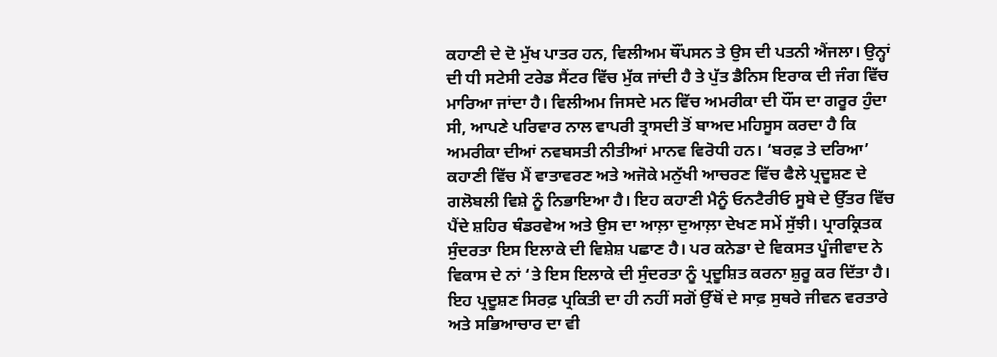ਕਹਾਣੀ ਦੇ ਦੋ ਮੁੱਖ ਪਾਤਰ ਹਨ, ਵਿਲੀਅਮ ਥੌਂਪਸਨ ਤੇ ਉਸ ਦੀ ਪਤਨੀ ਐਂਜਲਾ। ਉਨ੍ਹਾਂ ਦੀ ਧੀ ਸਟੇਸੀ ਟਰੇਡ ਸੈਂਟਰ ਵਿੱਚ ਮੁੱਕ ਜਾਂਦੀ ਹੈ ਤੇ ਪੁੱਤ ਡੈਨਿਸ ਇਰਾਕ ਦੀ ਜੰਗ ਵਿੱਚ ਮਾਰਿਆ ਜਾਂਦਾ ਹੈ। ਵਿਲੀਅਮ ਜਿਸਦੇ ਮਨ ਵਿੱਚ ਅਮਰੀਕਾ ਦੀ ਧੌਂਸ ਦਾ ਗਰੂਰ ਹੁੰਦਾ ਸੀ, ਆਪਣੇ ਪਰਿਵਾਰ ਨਾਲ ਵਾਪਰੀ ਤ੍ਰਾਸਦੀ ਤੋਂ ਬਾਅਦ ਮਹਿਸੂਸ ਕਰਦਾ ਹੈ ਕਿ ਅਮਰੀਕਾ ਦੀਆਂ ਨਵਬਸਤੀ ਨੀਤੀਆਂ ਮਾਨਵ ਵਿਰੋਧੀ ਹਨ। ‘ਬਰਫ਼ ਤੇ ਦਰਿਆ’ ਕਹਾਣੀ ਵਿੱਚ ਮੈਂ ਵਾਤਾਵਰਣ ਅਤੇ ਅਜੋਕੇ ਮਨੁੱਖੀ ਆਚਰਣ ਵਿੱਚ ਫੈਲੇ ਪ੍ਰਦੂਸ਼ਣ ਦੇ ਗਲੋਬਲੀ ਵਿਸ਼ੇ ਨੂੰ ਨਿਭਾਇਆ ਹੈ। ਇਹ ਕਹਾਣੀ ਮੈਨੂੰ ਓਨਟੈਰੀਓ ਸੂਬੇ ਦੇ ਉੱਤਰ ਵਿੱਚ ਪੈਂਦੇ ਸ਼ਹਿਰ ਥੰਡਰਵੇਅ ਅਤੇ ਉਸ ਦਾ ਆਲ਼ਾ ਦੁਆਲ਼ਾ ਦੇਖਣ ਸਮੇਂ ਸੁੱਝੀ। ਪ੍ਰਾਰਕ੍ਰਿਤਕ ਸੁੰਦਰਤਾ ਇਸ ਇਲਾਕੇ ਦੀ ਵਿਸ਼ੇਸ਼ ਪਛਾਣ ਹੈ। ਪਰ ਕਨੇਡਾ ਦੇ ਵਿਕਸਤ ਪੂੰਜੀਵਾਦ ਨੇ ਵਿਕਾਸ ਦੇ ਨਾਂ ‘ਤੇ ਇਸ ਇਲਾਕੇ ਦੀ ਸੁੰਦਰਤਾ ਨੂੰ ਪ੍ਰਦੂਸ਼ਿਤ ਕਰਨਾ ਸ਼ੁਰੂ ਕਰ ਦਿੱਤਾ ਹੈ। ਇਹ ਪ੍ਰਦੂਸ਼ਣ ਸਿਰਫ਼ ਪ੍ਰਕਿਤੀ ਦਾ ਹੀ ਨਹੀਂ ਸਗੋਂ ਉੱਥੋਂ ਦੇ ਸਾਫ਼ ਸੁਥਰੇ ਜੀਵਨ ਵਰਤਾਰੇ ਅਤੇ ਸਭਿਆਚਾਰ ਦਾ ਵੀ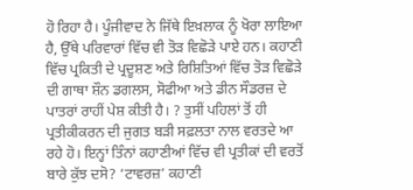ਹੋ ਰਿਹਾ ਹੈ। ਪੂੰਜੀਵਾਦ ਨੇ ਜਿੱਥੇ ਇਖ਼ਲਾਕ ਨੂੰ ਖੋਰਾ ਲਾਇਆ ਹੈ, ਉੱਥੇ ਪਰਿਵਾਰਾਂ ਵਿੱਚ ਵੀ ਤੋੜ ਵਿਛੋੜੇ ਪਾਏ ਹਨ। ਕਹਾਣੀ ਵਿੱਚ ਪ੍ਰਕਿਤੀ ਦੇ ਪ੍ਰਦੂਸ਼ਣ ਅਤੇ ਰਿਸ਼ਿਤਿਆਂ ਵਿੱਚ ਤੋੜ ਵਿਛੋੜੇ ਦੀ ਗਾਥਾ ਸ਼ੌਨ ਡਗਲਸ, ਸੋਫੀਆ ਅਤੇ ਡੀਨ ਸੌਡਰਜ਼ ਦੇ ਪਾਤਰਾਂ ਰਾਹੀਂ ਪੇਸ਼ ਕੀਤੀ ਹੈ। ? ਤੁਸੀਂ ਪਹਿਲਾਂ ਤੋਂ ਹੀ ਪ੍ਰਤੀਕੀਕਰਨ ਦੀ ਜੁਗਤ ਬੜੀ ਸਫ਼ਲਤਾ ਨਾਲ ਵਰਤਦੇ ਆ ਰਹੇ ਹੋ। ਇਨ੍ਹਾਂ ਤਿੰਨਾਂ ਕਹਾਣੀਆਂ ਵਿੱਚ ਵੀ ਪ੍ਰਤੀਕਾਂ ਦੀ ਵਰਤੋਂ ਬਾਰੇ ਕੁੱਝ ਦਸੋ? ‘ਟਾਵਰਜ਼’ ਕਹਾਣੀ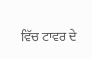ਵਿੱਚ ਟਾਵਰ ਦੇ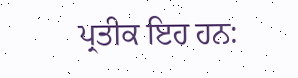ਪ੍ਰਤੀਕ ਇਹ ਹਨ: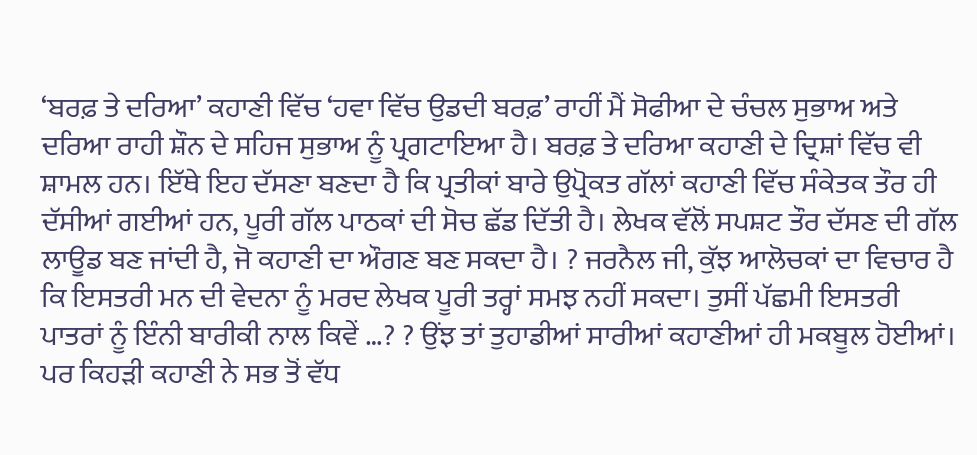‘ਬਰਫ਼ ਤੇ ਦਰਿਆ’ ਕਹਾਣੀ ਵਿੱਚ ‘ਹਵਾ ਵਿੱਚ ਉਡਦੀ ਬਰਫ਼’ ਰਾਹੀਂ ਮੈਂ ਸੋਫੀਆ ਦੇ ਚੰਚਲ ਸੁਭਾਅ ਅਤੇ ਦਰਿਆ ਰਾਹੀ ਸ਼ੌਨ ਦੇ ਸਹਿਜ ਸੁਭਾਅ ਨੂੰ ਪ੍ਰਗਟਾਇਆ ਹੈ। ਬਰਫ਼ ਤੇ ਦਰਿਆ ਕਹਾਣੀ ਦੇ ਦ੍ਰਿਸ਼ਾਂ ਵਿੱਚ ਵੀ ਸ਼ਾਮਲ ਹਨ। ਇੱਥੇ ਇਹ ਦੱਸਣਾ ਬਣਦਾ ਹੈ ਕਿ ਪ੍ਰਤੀਕਾਂ ਬਾਰੇ ਉਪ੍ਰੋਕਤ ਗੱਲਾਂ ਕਹਾਣੀ ਵਿੱਚ ਸੰਕੇਤਕ ਤੌਰ ਹੀ ਦੱਸੀਆਂ ਗਈਆਂ ਹਨ, ਪੂਰੀ ਗੱਲ ਪਾਠਕਾਂ ਦੀ ਸੋਚ ਛੱਡ ਦਿੱਤੀ ਹੈ। ਲੇਖਕ ਵੱਲੋਂ ਸਪਸ਼ਟ ਤੌਰ ਦੱਸਣ ਦੀ ਗੱਲ ਲਾਊਡ ਬਣ ਜਾਂਦੀ ਹੈ, ਜੋ ਕਹਾਣੀ ਦਾ ਔਗਣ ਬਣ ਸਕਦਾ ਹੈ। ? ਜਰਨੈਲ ਜੀ, ਕੁੱਝ ਆਲੋਚਕਾਂ ਦਾ ਵਿਚਾਰ ਹੈ ਕਿ ਇਸਤਰੀ ਮਨ ਦੀ ਵੇਦਨਾ ਨੂੰ ਮਰਦ ਲੇਖਕ ਪੂਰੀ ਤਰ੍ਹਾਂ ਸਮਝ ਨਹੀਂ ਸਕਦਾ। ਤੁਸੀਂ ਪੱਛਮੀ ਇਸਤਰੀ ਪਾਤਰਾਂ ਨੂੰ ਇੰਨੀ ਬਾਰੀਕੀ ਨਾਲ ਕਿਵੇਂ …? ? ਉਂਝ ਤਾਂ ਤੁਹਾਡੀਆਂ ਸਾਰੀਆਂ ਕਹਾਣੀਆਂ ਹੀ ਮਕਬੂਲ ਹੋਈਆਂ। ਪਰ ਕਿਹੜੀ ਕਹਾਣੀ ਨੇ ਸਭ ਤੋਂ ਵੱਧ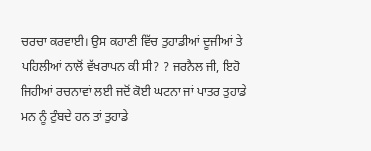ਚਰਚਾ ਕਰਵਾਈ। ਉਸ ਕਹਾਣੀ ਵਿੱਚ ਤੁਹਾਡੀਆਂ ਦੂਜੀਆਂ ਤੇ ਪਹਿਲੀਆਂ ਨਾਲੋਂ ਵੱਖਰਾਪਨ ਕੀ ਸੀ? ? ਜਰਨੈਲ ਜੀ, ਇਹੋ ਜਿਹੀਆਂ ਰਚਨਾਵਾਂ ਲਈ ਜਦੋਂ ਕੋਈ ਘਟਨਾ ਜਾਂ ਪਾਤਰ ਤੁਹਾਡੇ ਮਨ ਨੂੰ ਟੁੰਬਦੇ ਹਨ ਤਾਂ ਤੁਹਾਡੇ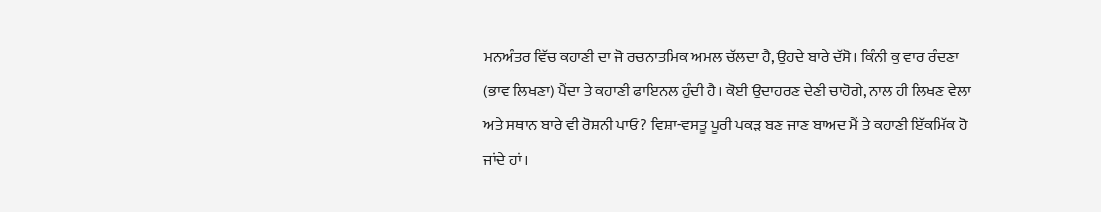ਮਨਅੰਤਰ ਵਿੱਚ ਕਹਾਣੀ ਦਾ ਜੋ ਰਚਨਾਤਮਿਕ ਅਮਲ ਚੱਲਦਾ ਹੈ, ਉਹਦੇ ਬਾਰੇ ਦੱਸੋ। ਕਿੰਨੀ ਕੁ ਵਾਰ ਰੰਦਣਾ (ਭਾਵ ਲਿਖਣਾ) ਪੈਂਦਾ ਤੇ ਕਹਾਣੀ ਫਾਇਨਲ ਹੁੰਦੀ ਹੈ। ਕੋਈ ਉਦਾਹਰਣ ਦੇਣੀ ਚਾਹੋਗੇ, ਨਾਲ ਹੀ ਲਿਖਣ ਵੇਲਾ ਅਤੇ ਸਥਾਨ ਬਾਰੇ ਵੀ ਰੋਸ਼ਨੀ ਪਾਓ? ਵਿਸ਼ਾ-ਵਸਤੂ ਪੂਰੀ ਪਕੜ ਬਣ ਜਾਣ ਬਾਅਦ ਮੈਂ ਤੇ ਕਹਾਣੀ ਇੱਕਮਿੱਕ ਹੋ ਜਾਂਦੇ ਹਾਂ।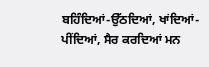ਬਹਿੰਦਿਆਂ-ਉੱਠਦਿਆਂ, ਖਾਂਦਿਆਂ-ਪੀਂਦਿਆਂ, ਸੈਰ ਕਰਦਿਆਂ ਮਨ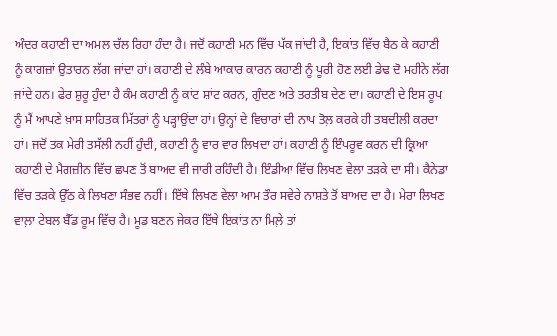ਅੰਦਰ ਕਹਾਣੀ ਦਾ ਅਮਲ ਚੱਲ ਰਿਹਾ ਹੰਦਾ ਹੈ। ਜਦੋਂ ਕਹਾਣੀ ਮਨ ਵਿੱਚ ਪੱਕ ਜਾਂਦੀ ਹੈ, ਇਕਾਂਤ ਵਿੱਚ ਬੈਠ ਕੇ ਕਹਾਣੀ ਨੂੰ ਕਾਗਜ਼ਾਂ ਉਤਾਰਨ ਲੱਗ ਜਾਂਦਾ ਹਾਂ। ਕਹਾਣੀ ਦੇ ਲੰਬੇ ਆਕਾਰ ਕਾਰਨ ਕਹਾਣੀ ਨੂੰ ਪੂਰੀ ਹੋਣ ਲਈ ਡੇਢ ਦੋ ਮਹੀਨੇ ਲੱਗ ਜਾਂਦੇ ਹਨ। ਫੇਰ ਸ਼ੁਰੂ ਹੁੰਦਾ ਹੈ ਕੰਮ ਕਹਾਣੀ ਨੂੰ ਕਾਂਟ ਸ਼ਾਂਟ ਕਰਨ, ਗੁੰਦਣ ਅਤੇ ਤਰਤੀਬ ਦੇਣ ਦਾ। ਕਹਾਣੀ ਦੇ ਇਸ ਰੂਪ ਨੂੰ ਮੈਂ ਆਪਣੇ ਖ਼ਾਸ ਸਾਹਿਤਕ ਮਿੱਤਰਾਂ ਨੂੰ ਪੜ੍ਹਾਉਂਦਾ ਹਾਂ। ਉਨ੍ਹਾਂ ਦੇ ਵਿਚਾਰਾਂ ਦੀ ਨਾਪ ਤੋਲ਼ ਕਰਕੇ ਹੀ ਤਬਦੀਲੀ ਕਰਦਾ ਹਾਂ। ਜਦੋਂ ਤਕ ਮੇਰੀ ਤਸੱਲੀ ਨਹੀਂ ਹੁੰਦੀ, ਕਹਾਣੀ ਨੂੰ ਵਾਰ ਵਾਰ ਲਿਖਦਾ ਹਾਂ। ਕਹਾਣੀ ਨੂੰ ਇੰਪਰੂਵ ਕਰਨ ਦੀ ਕ੍ਰਿਆ ਕਹਾਣੀ ਦੇ ਮੈਗਜ਼ੀਨ ਵਿੱਚ ਛਪਣ ਤੋਂ ਬਾਅਦ ਵੀ ਜਾਰੀ ਰਹਿੰਦੀ ਹੈ। ਇੰਡੀਆ ਵਿੱਚ ਲਿਖਣ ਵੇਲਾ ਤੜਕੇ ਦਾ ਸੀ। ਕੈਨੇਡਾ ਵਿੱਚ ਤੜਕੇ ਉੱਠ ਕੇ ਲਿਖਣਾ ਸੰਭਵ ਨਹੀਂ। ਇੱਥੇ ਲਿਖਣ ਵੇਲਾ ਆਮ ਤੌਰ ਸਵੇਰੇ ਨਾਸ਼ਤੇ ਤੋਂ ਬਾਅਦ ਦਾ ਹੈ। ਮੇਰਾ ਲਿਖਣ ਵਾਲ਼ਾ ਟੇਬਲ ਬੈੱਡ ਰੂਮ ਵਿੱਚ ਹੈ। ਮੂਡ ਬਣਨ ਜੇਕਰ ਇੱਥੇ ਇਕਾਂਤ ਨਾ ਮਿਲ਼ੇ ਤਾਂ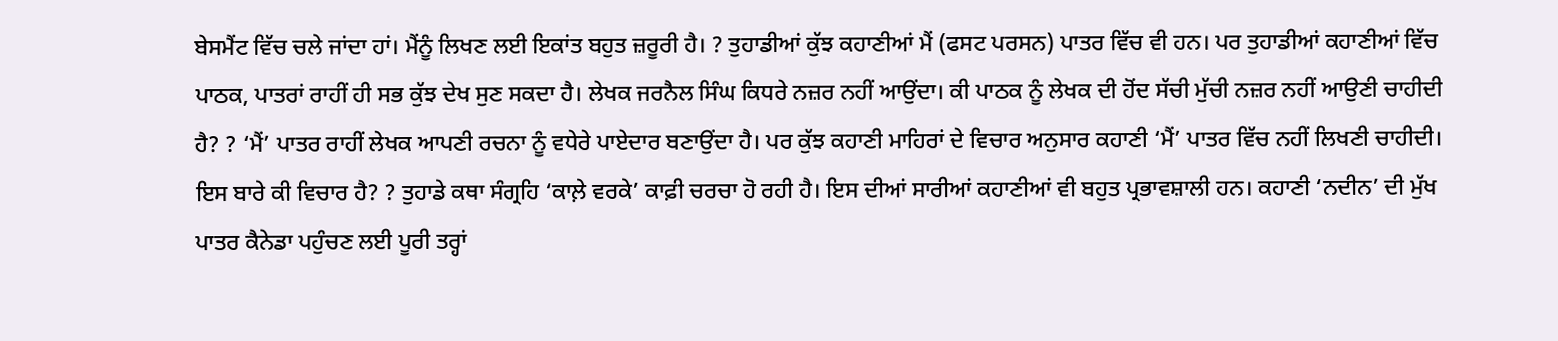ਬੇਸਮੈਂਟ ਵਿੱਚ ਚਲੇ ਜਾਂਦਾ ਹਾਂ। ਮੈਂਨੂੰ ਲਿਖਣ ਲਈ ਇਕਾਂਤ ਬਹੁਤ ਜ਼ਰੂਰੀ ਹੈ। ? ਤੁਹਾਡੀਆਂ ਕੁੱਝ ਕਹਾਣੀਆਂ ਮੈਂ (ਫਸਟ ਪਰਸਨ) ਪਾਤਰ ਵਿੱਚ ਵੀ ਹਨ। ਪਰ ਤੁਹਾਡੀਆਂ ਕਹਾਣੀਆਂ ਵਿੱਚ ਪਾਠਕ, ਪਾਤਰਾਂ ਰਾਹੀਂ ਹੀ ਸਭ ਕੁੱਝ ਦੇਖ ਸੁਣ ਸਕਦਾ ਹੈ। ਲੇਖਕ ਜਰਨੈਲ ਸਿੰਘ ਕਿਧਰੇ ਨਜ਼ਰ ਨਹੀਂ ਆਉਂਦਾ। ਕੀ ਪਾਠਕ ਨੂੰ ਲੇਖਕ ਦੀ ਹੋਂਦ ਸੱਚੀ ਮੁੱਚੀ ਨਜ਼ਰ ਨਹੀਂ ਆਉਣੀ ਚਾਹੀਦੀ ਹੈ? ? ‘ਮੈਂ’ ਪਾਤਰ ਰਾਹੀਂ ਲੇਖਕ ਆਪਣੀ ਰਚਨਾ ਨੂੰ ਵਧੇਰੇ ਪਾਏਦਾਰ ਬਣਾਉਂਦਾ ਹੈ। ਪਰ ਕੁੱਝ ਕਹਾਣੀ ਮਾਹਿਰਾਂ ਦੇ ਵਿਚਾਰ ਅਨੁਸਾਰ ਕਹਾਣੀ ‘ਮੈਂ’ ਪਾਤਰ ਵਿੱਚ ਨਹੀਂ ਲਿਖਣੀ ਚਾਹੀਦੀ। ਇਸ ਬਾਰੇ ਕੀ ਵਿਚਾਰ ਹੈ? ? ਤੁਹਾਡੇ ਕਥਾ ਸੰਗ੍ਰਹਿ ‘ਕਾਲ਼ੇ ਵਰਕੇ’ ਕਾਫ਼ੀ ਚਰਚਾ ਹੋ ਰਹੀ ਹੈ। ਇਸ ਦੀਆਂ ਸਾਰੀਆਂ ਕਹਾਣੀਆਂ ਵੀ ਬਹੁਤ ਪ੍ਰਭਾਵਸ਼ਾਲੀ ਹਨ। ਕਹਾਣੀ ‘ਨਦੀਨ’ ਦੀ ਮੁੱਖ ਪਾਤਰ ਕੈਨੇਡਾ ਪਹੁੰਚਣ ਲਈ ਪੂਰੀ ਤਰ੍ਹਾਂ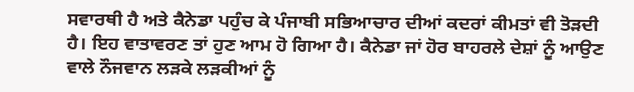ਸਵਾਰਥੀ ਹੈ ਅਤੇ ਕੈਨੇਡਾ ਪਹੁੰਚ ਕੇ ਪੰਜਾਬੀ ਸਭਿਆਚਾਰ ਦੀਆਂ ਕਦਰਾਂ ਕੀਮਤਾਂ ਵੀ ਤੋੜਦੀ ਹੈ। ਇਹ ਵਾਤਾਵਰਣ ਤਾਂ ਹੁਣ ਆਮ ਹੋ ਗਿਆ ਹੈ। ਕੈਨੇਡਾ ਜਾਂ ਹੋਰ ਬਾਹਰਲੇ ਦੇਸ਼ਾਂ ਨੂੰ ਆਉਣ ਵਾਲੇ ਨੌਜਵਾਨ ਲੜਕੇ ਲੜਕੀਆਂ ਨੂੰ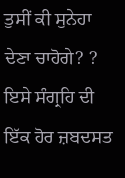ਤੁਸੀਂ ਕੀ ਸੁਨੇਹਾ ਦੇਣਾ ਚਾਹੋਗੇ? ? ਇਸੇ ਸੰਗ੍ਰਹਿ ਦੀ ਇੱਕ ਹੋਰ ਜ਼ਬਦਸਤ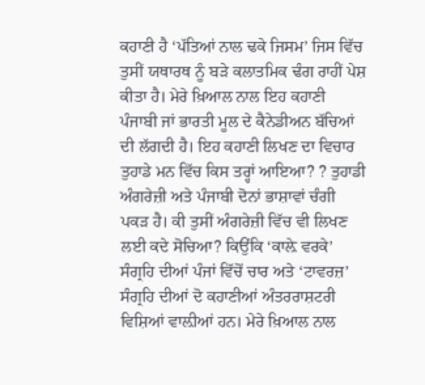ਕਹਾਣੀ ਹੈ ‘ਪੱਤਿਆਂ ਨਾਲ ਢਕੇ ਜਿਸਮ’ ਜਿਸ ਵਿੱਚ ਤੁਸੀਂ ਯਥਾਰਥ ਨੂੰ ਬੜੇ ਕਲਾਤਮਿਕ ਢੰਗ ਰਾਹੀਂ ਪੇਸ਼ ਕੀਤਾ ਹੈ। ਮੇਰੇ ਖ਼ਿਆਲ ਨਾਲ ਇਹ ਕਹਾਣੀ ਪੰਜਾਬੀ ਜਾਂ ਭਾਰਤੀ ਮੂਲ ਦੇ ਕੈਨੇਡੀਅਨ ਬੱਚਿਆਂ ਦੀ ਲੱਗਦੀ ਹੈ। ਇਹ ਕਹਾਣੀ ਲਿਖਣ ਦਾ ਵਿਚਾਰ ਤੁਹਾਡੇ ਮਨ ਵਿੱਚ ਕਿਸ ਤਰ੍ਹਾਂ ਆਇਆ? ? ਤੁਹਾਡੀ ਅੰਗਰੇਜ਼ੀ ਅਤੇ ਪੰਜਾਬੀ ਦੋਨਾਂ ਭਾਸ਼ਾਵਾਂ ਚੰਗੀ ਪਕੜ ਹੈ। ਕੀ ਤੁਸੀਂ ਅੰਗਰੇਜ਼ੀ ਵਿੱਚ ਵੀ ਲਿਖਣ ਲਈ ਕਦੇ ਸੋਚਿਆ? ਕਿਉਂਕਿ ‘ਕਾਲ਼ੇ ਵਰਕੇ’ ਸੰਗ੍ਰਹਿ ਦੀਆਂ ਪੰਜਾਂ ਵਿੱਚੋਂ ਚਾਰ ਅਤੇ ‘ਟਾਵਰਜ਼’ ਸੰਗ੍ਰਹਿ ਦੀਆਂ ਦੋ ਕਹਾਣੀਆਂ ਅੰਤਰਰਾਸ਼ਟਰੀ ਵਿਸ਼ਿਆਂ ਵਾਲ਼ੀਆਂ ਹਨ। ਮੇਰੇ ਖ਼ਿਆਲ ਨਾਲ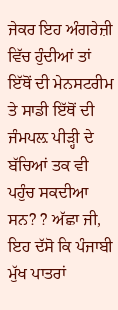ਜੇਕਰ ਇਹ ਅੰਗਰੇਜ਼ੀ ਵਿੱਚ ਹੁੰਦੀਆਂ ਤਾਂ ਇੱਥੋਂ ਦੀ ਮੇਨਸਟਰੀਮ ਤੇ ਸਾਡੀ ਇੱਥੋਂ ਦੀ ਜੰਮਪਲ਼ ਪੀੜ੍ਹੀ ਦੇ ਬੱਚਿਆਂ ਤਕ ਵੀ ਪਹੁੰਚ ਸਕਦੀਆ ਸਨ? ? ਅੱਛਾ ਜੀ, ਇਹ ਦੱਸੋ ਕਿ ਪੰਜਾਬੀ ਮੁੱਖ ਪਾਤਰਾਂ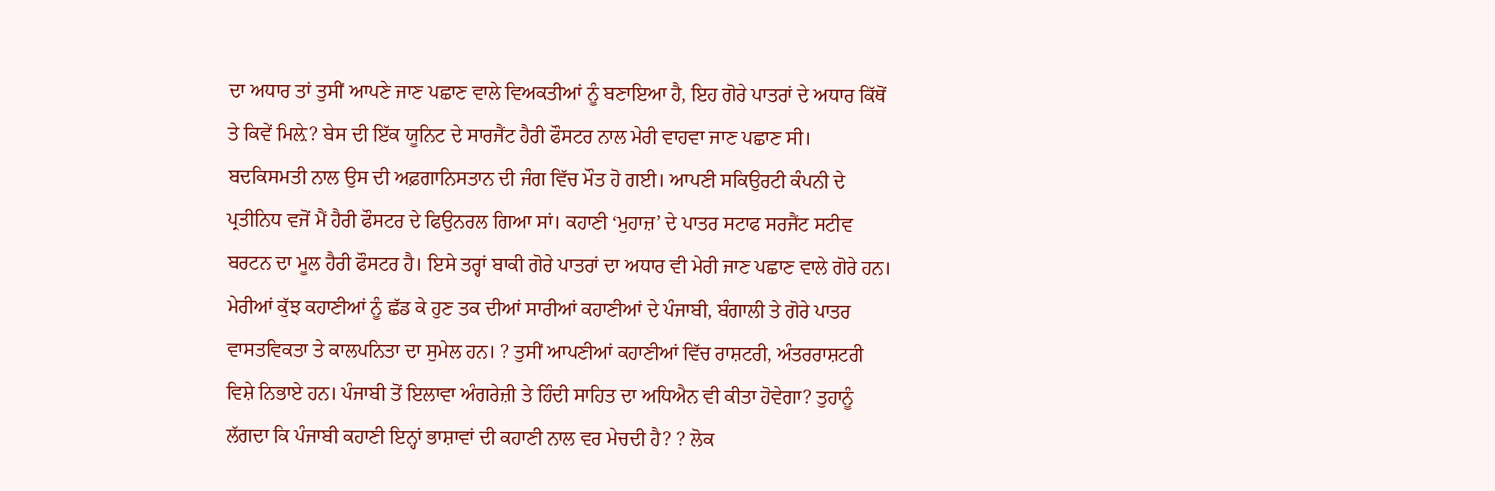ਦਾ ਅਧਾਰ ਤਾਂ ਤੁਸੀਂ ਆਪਣੇ ਜਾਣ ਪਛਾਣ ਵਾਲੇ ਵਿਅਕਤੀਆਂ ਨੂੰ ਬਣਾਇਆ ਹੈ, ਇਹ ਗੋਰੇ ਪਾਤਰਾਂ ਦੇ ਅਧਾਰ ਕਿੱਥੋਂ ਤੇ ਕਿਵੇਂ ਮਿਲ਼ੇ? ਬੇਸ ਦੀ ਇੱਕ ਯੂਨਿਟ ਦੇ ਸਾਰਜੈਂਟ ਹੈਰੀ ਫੌਸਟਰ ਨਾਲ ਮੇਰੀ ਵਾਹਵਾ ਜਾਣ ਪਛਾਣ ਸੀ। ਬਦਕਿਸਮਤੀ ਨਾਲ ਉਸ ਦੀ ਅਫ਼ਗਾਨਿਸਤਾਨ ਦੀ ਜੰਗ ਵਿੱਚ ਮੌਤ ਹੋ ਗਈ। ਆਪਣੀ ਸਕਿਉਰਟੀ ਕੰਪਨੀ ਦੇ ਪ੍ਰਤੀਨਿਧ ਵਜੋਂ ਮੈਂ ਹੈਰੀ ਫੌਸਟਰ ਦੇ ਫਿਉਨਰਲ ਗਿਆ ਸਾਂ। ਕਹਾਣੀ ‘ਮੁਹਾਜ਼’ ਦੇ ਪਾਤਰ ਸਟਾਫ ਸਰਜੈਂਟ ਸਟੀਵ ਬਰਟਨ ਦਾ ਮੂਲ ਹੈਰੀ ਫੌਸਟਰ ਹੈ। ਇਸੇ ਤਰ੍ਹਾਂ ਬਾਕੀ ਗੋਰੇ ਪਾਤਰਾਂ ਦਾ ਅਧਾਰ ਵੀ ਮੇਰੀ ਜਾਣ ਪਛਾਣ ਵਾਲੇ ਗੋਰੇ ਹਨ। ਮੇਰੀਆਂ ਕੁੱਝ ਕਹਾਣੀਆਂ ਨੂੰ ਛੱਡ ਕੇ ਹੁਣ ਤਕ ਦੀਆਂ ਸਾਰੀਆਂ ਕਹਾਣੀਆਂ ਦੇ ਪੰਜਾਬੀ, ਬੰਗਾਲੀ ਤੇ ਗੋਰੇ ਪਾਤਰ ਵਾਸਤਵਿਕਤਾ ਤੇ ਕਾਲਪਨਿਤਾ ਦਾ ਸੁਮੇਲ ਹਨ। ? ਤੁਸੀਂ ਆਪਣੀਆਂ ਕਹਾਣੀਆਂ ਵਿੱਚ ਰਾਸ਼ਟਰੀ, ਅੰਤਰਰਾਸ਼ਟਰੀ ਵਿਸ਼ੇ ਨਿਭਾਏ ਹਨ। ਪੰਜਾਬੀ ਤੋਂ ਇਲਾਵਾ ਅੰਗਰੇਜ਼ੀ ਤੇ ਹਿੰਦੀ ਸਾਹਿਤ ਦਾ ਅਧਿਐਨ ਵੀ ਕੀਤਾ ਹੋਵੇਗਾ? ਤੁਹਾਨੂੰ ਲੱਗਦਾ ਕਿ ਪੰਜਾਬੀ ਕਹਾਣੀ ਇਨ੍ਹਾਂ ਭਾਸ਼ਾਵਾਂ ਦੀ ਕਹਾਣੀ ਨਾਲ ਵਰ ਮੇਚਦੀ ਹੈ? ? ਲੋਕ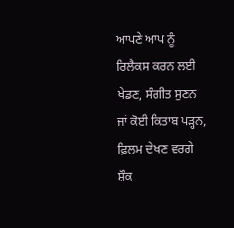ਆਪਣੇ ਆਪ ਨੂੰ ਰਿਲੈਕਸ ਕਰਨ ਲਈ ਖੇਡਣ, ਸੰਗੀਤ ਸੁਣਨ ਜਾਂ ਕੋਈ ਕਿਤਾਬ ਪੜ੍ਹਨ, ਫ਼ਿਲਮ ਦੇਖਣ ਵਰਗੇ ਸ਼ੌਕ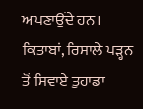ਅਪਣਾਉਂਦੇ ਹਨ। ਕਿਤਾਬਾਂ, ਰਿਸਾਲੇ ਪੜ੍ਹਨ ਤੋਂ ਸਿਵਾਏ ਤੁਹਾਡਾ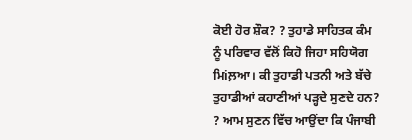ਕੋਈ ਹੋਰ ਸ਼ੌਕ? ? ਤੁਹਾਡੇ ਸਾਹਿਤਕ ਕੰਮ ਨੂੰ ਪਰਿਵਾਰ ਵੱਲੋਂ ਕਿਹੋ ਜਿਹਾ ਸਹਿਯੋਗ ਮਿiਲ਼ਆ। ਕੀ ਤੁਹਾਡੀ ਪਤਨੀ ਅਤੇ ਬੱਚੇ ਤੁਹਾਡੀਆਂ ਕਹਾਣੀਆਂ ਪੜ੍ਹਦੇ ਸੁਣਦੇ ਹਨ? ? ਆਮ ਸੁਣਨ ਵਿੱਚ ਆਉਂਦਾ ਕਿ ਪੰਜਾਬੀ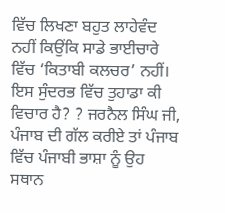ਵਿੱਚ ਲਿਖਣਾ ਬਹੁਤ ਲਾਹੇਵੰਦ ਨਹੀਂ ਕਿਉਂਕਿ ਸਾਡੇ ਭਾਈਚਾਰੇ ਵਿੱਚ ‘ਕਿਤਾਬੀ ਕਲਚਰ’ ਨਹੀਂ। ਇਸ ਸੁੰਦਰਭ ਵਿੱਚ ਤੁਹਾਡਾ ਕੀ ਵਿਚਾਰ ਹੈ? ? ਜਰਨੈਲ ਸਿੰਘ ਜੀ, ਪੰਜਾਬ ਦੀ ਗੱਲ ਕਰੀਏ ਤਾਂ ਪੰਜਾਬ ਵਿੱਚ ਪੰਜਾਬੀ ਭਾਸ਼ਾ ਨੂੰ ਉਹ ਸਥਾਨ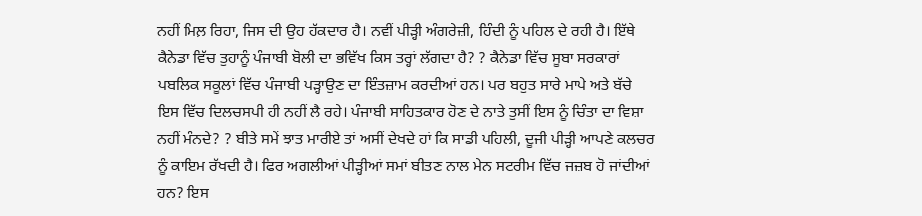ਨਹੀਂ ਮਿਲ਼ ਰਿਹਾ, ਜਿਸ ਦੀ ਉਹ ਹੱਕਦਾਰ ਹੈ। ਨਵੀਂ ਪੀੜ੍ਹੀ ਅੰਗਰੇਜ਼ੀ, ਹਿੰਦੀ ਨੂੰ ਪਹਿਲ ਦੇ ਰਹੀ ਹੈ। ਇੱਥੇ ਕੈਨੇਡਾ ਵਿੱਚ ਤੁਹਾਨੂੰ ਪੰਜਾਬੀ ਬੋਲੀ ਦਾ ਭਵਿੱਖ ਕਿਸ ਤਰ੍ਹਾਂ ਲੱਗਦਾ ਹੈ? ? ਕੈਨੇਡਾ ਵਿੱਚ ਸੂਬਾ ਸਰਕਾਰਾਂ ਪਬਲਿਕ ਸਕੂਲਾਂ ਵਿੱਚ ਪੰਜਾਬੀ ਪੜ੍ਹਾਉਣ ਦਾ ਇੰਤਜ਼ਾਮ ਕਰਦੀਆਂ ਹਨ। ਪਰ ਬਹੁਤ ਸਾਰੇ ਮਾਪੇ ਅਤੇ ਬੱਚੇ ਇਸ ਵਿੱਚ ਦਿਲਚਸਪੀ ਹੀ ਨਹੀਂ ਲੈ ਰਹੇ। ਪੰਜਾਬੀ ਸਾਹਿਤਕਾਰ ਹੋਣ ਦੇ ਨਾਤੇ ਤੁਸੀਂ ਇਸ ਨੂੰ ਚਿੰਤਾ ਦਾ ਵਿਸ਼ਾ ਨਹੀਂ ਮੰਨਦੇ? ? ਬੀਤੇ ਸਮੇਂ ਝਾਤ ਮਾਰੀਏ ਤਾਂ ਅਸੀਂ ਦੇਖਦੇ ਹਾਂ ਕਿ ਸਾਡੀ ਪਹਿਲੀ, ਦੂਜੀ ਪੀੜ੍ਹੀ ਆਪਣੇ ਕਲਚਰ ਨੂੰ ਕਾਇਮ ਰੱਖਦੀ ਹੈ। ਫਿਰ ਅਗਲੀਆਂ ਪੀੜ੍ਹੀਆਂ ਸਮਾਂ ਬੀਤਣ ਨਾਲ ਮੇਨ ਸਟਰੀਮ ਵਿੱਚ ਜਜ਼ਬ ਹੋ ਜਾਂਦੀਆਂ ਹਨ? ਇਸ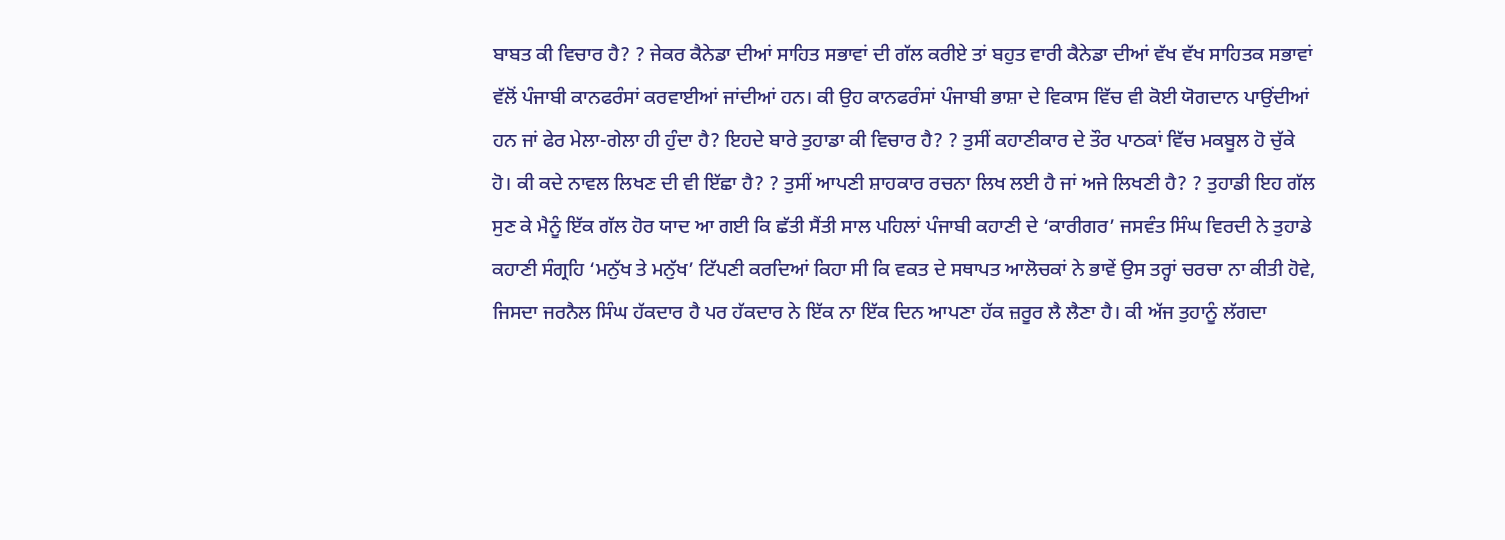ਬਾਬਤ ਕੀ ਵਿਚਾਰ ਹੈ? ? ਜੇਕਰ ਕੈਨੇਡਾ ਦੀਆਂ ਸਾਹਿਤ ਸਭਾਵਾਂ ਦੀ ਗੱਲ ਕਰੀਏ ਤਾਂ ਬਹੁਤ ਵਾਰੀ ਕੈਨੇਡਾ ਦੀਆਂ ਵੱਖ ਵੱਖ ਸਾਹਿਤਕ ਸਭਾਵਾਂ ਵੱਲੋਂ ਪੰਜਾਬੀ ਕਾਨਫਰੰਸਾਂ ਕਰਵਾਈਆਂ ਜਾਂਦੀਆਂ ਹਨ। ਕੀ ਉਹ ਕਾਨਫਰੰਸਾਂ ਪੰਜਾਬੀ ਭਾਸ਼ਾ ਦੇ ਵਿਕਾਸ ਵਿੱਚ ਵੀ ਕੋਈ ਯੋਗਦਾਨ ਪਾਉਂਦੀਆਂ ਹਨ ਜਾਂ ਫੇਰ ਮੇਲਾ-ਗੇਲਾ ਹੀ ਹੁੰਦਾ ਹੈ? ਇਹਦੇ ਬਾਰੇ ਤੁਹਾਡਾ ਕੀ ਵਿਚਾਰ ਹੈ? ? ਤੁਸੀਂ ਕਹਾਣੀਕਾਰ ਦੇ ਤੌਰ ਪਾਠਕਾਂ ਵਿੱਚ ਮਕਬੂਲ ਹੋ ਚੁੱਕੇ ਹੋ। ਕੀ ਕਦੇ ਨਾਵਲ ਲਿਖਣ ਦੀ ਵੀ ਇੱਛਾ ਹੈ? ? ਤੁਸੀਂ ਆਪਣੀ ਸ਼ਾਹਕਾਰ ਰਚਨਾ ਲਿਖ ਲਈ ਹੈ ਜਾਂ ਅਜੇ ਲਿਖਣੀ ਹੈ? ? ਤੁਹਾਡੀ ਇਹ ਗੱਲ ਸੁਣ ਕੇ ਮੈਨੂੰ ਇੱਕ ਗੱਲ ਹੋਰ ਯਾਦ ਆ ਗਈ ਕਿ ਛੱਤੀ ਸੈਂਤੀ ਸਾਲ ਪਹਿਲਾਂ ਪੰਜਾਬੀ ਕਹਾਣੀ ਦੇ ‘ਕਾਰੀਗਰ’ ਜਸਵੰਤ ਸਿੰਘ ਵਿਰਦੀ ਨੇ ਤੁਹਾਡੇ ਕਹਾਣੀ ਸੰਗ੍ਰਹਿ ‘ਮਨੁੱਖ ਤੇ ਮਨੁੱਖ’ ਟਿੱਪਣੀ ਕਰਦਿਆਂ ਕਿਹਾ ਸੀ ਕਿ ਵਕਤ ਦੇ ਸਥਾਪਤ ਆਲੋਚਕਾਂ ਨੇ ਭਾਵੇਂ ਉਸ ਤਰ੍ਹਾਂ ਚਰਚਾ ਨਾ ਕੀਤੀ ਹੋਵੇ, ਜਿਸਦਾ ਜਰਨੈਲ ਸਿੰਘ ਹੱਕਦਾਰ ਹੈ ਪਰ ਹੱਕਦਾਰ ਨੇ ਇੱਕ ਨਾ ਇੱਕ ਦਿਨ ਆਪਣਾ ਹੱਕ ਜ਼ਰੂਰ ਲੈ ਲੈਣਾ ਹੈ। ਕੀ ਅੱਜ ਤੁਹਾਨੂੰ ਲੱਗਦਾ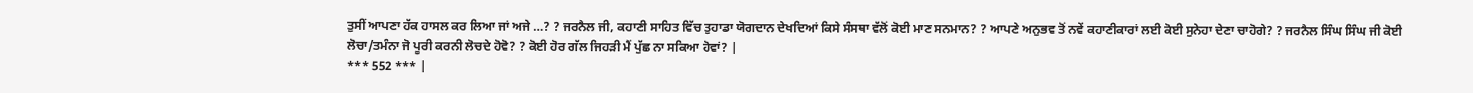ਤੁਸੀਂ ਆਪਣਾ ਹੱਕ ਹਾਸਲ ਕਰ ਲਿਆ ਜਾਂ ਅਜੇ …? ? ਜਰਨੈਲ ਜੀ, ਕਹਾਣੀ ਸਾਹਿਤ ਵਿੱਚ ਤੁਹਾਡਾ ਯੋਗਦਾਨ ਦੇਖਦਿਆਂ ਕਿਸੇ ਸੰਸਥਾ ਵੱਲੋਂ ਕੋਈ ਮਾਣ ਸਨਮਾਨ? ? ਆਪਣੇ ਅਨੁਭਵ ਤੋਂ ਨਵੇਂ ਕਹਾਣੀਕਾਰਾਂ ਲਈ ਕੋਈ ਸੁਨੇਹਾ ਦੇਣਾ ਚਾਹੋਗੇ? ? ਜਰਨੈਲ ਸਿੰਘ ਸਿੰਘ ਜੀ ਕੋਈ ਲੋਚਾ/ਤਮੰਨਾ ਜੋ ਪੂਰੀ ਕਰਨੀ ਲੋਚਦੇ ਹੋਵੋ? ? ਕੋਈ ਹੋਰ ਗੱਲ ਜਿਹੜੀ ਮੈਂ ਪੁੱਛ ਨਾ ਸਕਿਆ ਹੋਵਾਂ? |
*** 552 *** |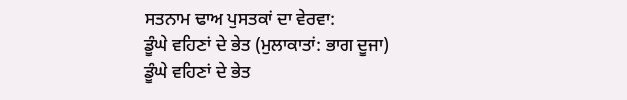ਸਤਨਾਮ ਢਾਅ ਪੁਸਤਕਾਂ ਦਾ ਵੇਰਵਾ:
ਡੂੰਘੇ ਵਹਿਣਾਂ ਦੇ ਭੇਤ (ਮੁਲਾਕਾਤਾਂ: ਭਾਗ ਦੂਜਾ)
ਡੂੰਘੇ ਵਹਿਣਾਂ ਦੇ ਭੇਤ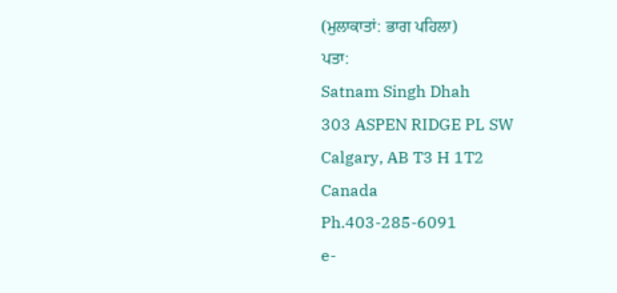(ਮੁਲਾਕਾਤਾਂ: ਭਾਗ ਪਹਿਲਾ)
ਪਤਾ:
Satnam Singh Dhah
303 ASPEN RIDGE PL SW
Calgary, AB T3 H 1T2
Canada
Ph.403-285-6091
e-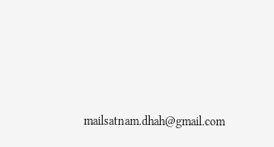mailsatnam.dhah@gmail.com